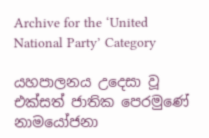Archive for the ‘United National Party’ Category

යහපාලනය උදෙසා වූ එක්සත් ජාතික පෙරමුණේ නාමයෝජනා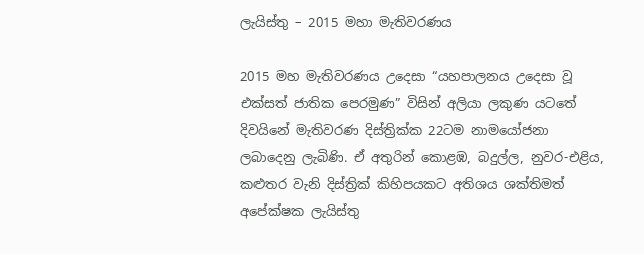ලැයිස්තු – 2015 මහා මැතිවරණය

2015 මහ මැතිවරණය උදෙසා “යහපාලනය උදෙසා වූ එක්සත් ජාතික පෙරමුණ” විසින් අලියා ලකුණ යටතේ දිවයිනේ මැතිවරණ දිස්ත්‍රික්ක 22ටම නාමයෝජනා ලබාදෙනු ලැබිණි. ඒ අතුරින් කොළඹ, බදුල්ල, නුවර-එළිය, කළුතර වැනි දිස්ත්‍රික් කිහිපයකට අතිශය ශක්තිමත් අපේක්ෂක ලැයිස්තු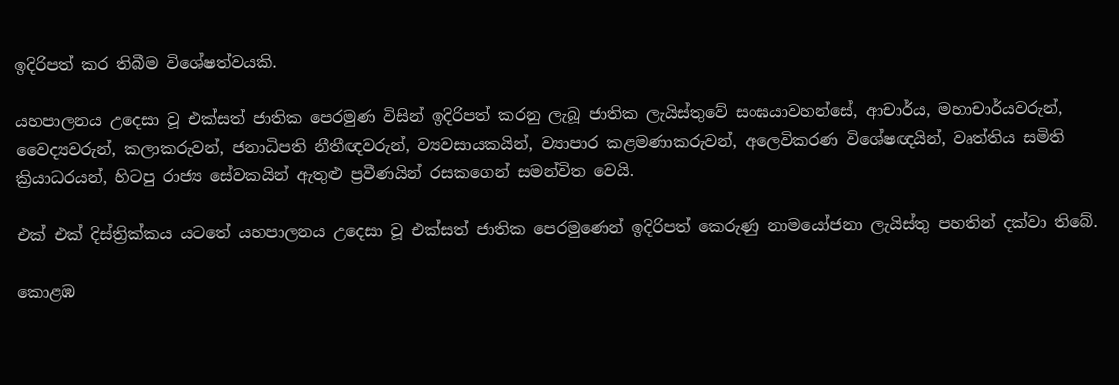ඉදිරිපත් කර තිබීම විශේෂත්වයකි.

යහපාලනය උදෙසා වූ එක්සත් ජාතික පෙරමුණ විසින් ඉදිරිපත් කරනු ලැබූ ජාතික ලැයිස්තුවේ සංඝයාවහන්සේ, ආචාර්ය, මහාචාර්යවරුන්, වෛද්‍යවරුන්, කලාකරුවන්, ජනාධිපති නීතීඥවරුන්, ව්‍යවසායකයින්, ව්‍යාපාර කළමණාකරුවන්, අලෙවිකරණ විශේෂඥයින්, වෘත්තිය සමිති ක්‍රියාධරයන්, හිටපු රාජ්‍ය සේවකයින් ඇතුළු ප්‍රවීණයින් රසකගෙන් සමන්විත වෙයි.

එක් එක් දිස්ත්‍රික්කය යටතේ යහපාලනය උදෙසා වූ එක්සත් ජාතික පෙරමුණෙන් ඉදිරිපත් කෙරුණු නාමයෝජනා ලැයිස්තු පහතින් දක්වා තිබේ.

කොළඹ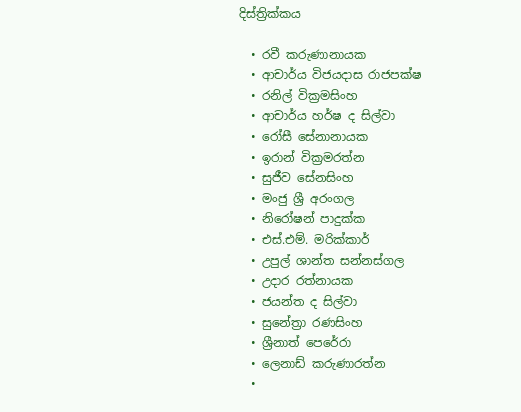දිස්ත්‍රික්කය

  • රවී කරුණානායක
  • ආචාර්ය විජයදාස රාජපක්ෂ
  • රනිල් වික්‍රමසිංහ
  • ආචාර්ය හර්ෂ ද සිල්වා
  • රෝසී සේනානායක
  • ඉරාන් වික්‍රමරත්න
  • සුජීව සේනසිංහ
  • මංජු ශ්‍රී අරංගල
  • නිරෝෂන් පාදුක්ක
  • එස්.එම්. මරික්කාර්
  • උපුල් ශාන්ත සන්නස්ගල
  • උදාර රත්නායක
  • ජයන්ත ද සිල්වා
  • සුනේත්‍රා රණසිංහ
  • ශ්‍රීනාත් පෙරේරා
  • ලෙනාඩ් කරුණාරත්න
  •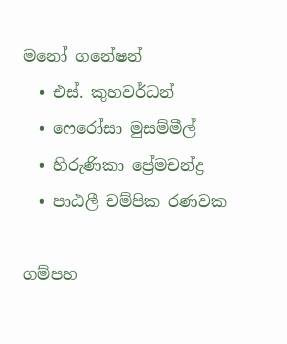මනෝ ගනේෂන්
  • එස්. කුහවර්ධන්
  • ෆෙරෝසා මුසම්මීල්
  • හිරුණිකා ප්‍රේමචන්ද්‍ර
  • පාඨලී චම්පික රණවක

ගම්පහ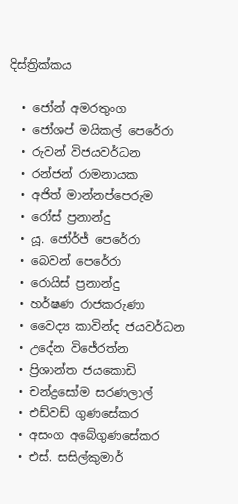දිස්ත්‍රික්කය

  • ජෝන් අමරතුංග
  • ජෝශප් මයිකල් පෙරේරා
  • රුවන් විජයවර්ධන
  • රන්ජන් රාමනායක
  • අජිත් මාන්නප්පෙරුම
  • රෝස් ප්‍රනාන්දු
  • යූ. ජෝර්ජ් පෙරේරා
  • බෙවන් පෙරේරා
  • රොයිස් ප්‍රනාන්දු
  • හර්ෂණ රාජකරුණා
  • වෛද්‍ය කාවින්ද ජයවර්ධන
  • උදේන විජේරත්න
  • ප්‍රිශාන්ත ජයකොඩි
  • චන්ද්‍රසෝම සරණලාල්
  • එඩ්වඩ් ගුණසේකර
  • අසංග අබේගුණසේකර
  • එස්. සසිල්කුමාර්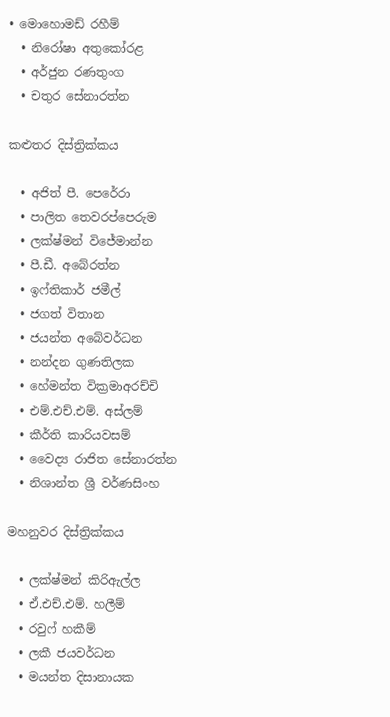• මොහොමඩ් රහීම්
  • නිරෝෂා අතුකෝරළ
  • අර්ජුන රණතුංග
  • චතුර සේනාරත්න

කළුතර දිස්ත්‍රික්කය

  • අජිත් පී. පෙරේරා
  • පාලිත තෙවරප්පෙරුම
  • ලක්ෂ්මන් විජේමාන්න
  • පී.ඩී. අබේරත්න
  • ඉෆ්තිකාර් ජමීල්
  • ජගත් විතාන
  • ජයන්ත අබේවර්ධන
  • නන්දන ගුණතිලක
  • හේමන්ත වික්‍රමාඅරච්චි
  • එම්.එච්.එම්. අස්ලම්
  • කීර්ති කාරියවසම්
  • වෛද්‍ය රාජිත සේනාරත්න
  • නිශාන්ත ශ්‍රී වර්ණසිංහ

මහනුවර දිස්ත්‍රික්කය

  • ලක්ෂ්මන් කිරිඇල්ල
  • ඒ.එච්.එම්. හලීම්
  • රවුෆ් හකීම්
  • ලකී ජයවර්ධන
  • මයන්ත දිසානායක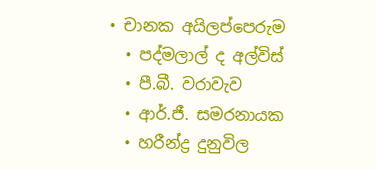• චානක අයිලප්පෙරුම
  • පද්මලාල් ද අල්විස්
  • පී.බී. වරාවැව
  • ආර්.ජී. සමරනායක
  • හරීන්ද්‍ර දුනුවිල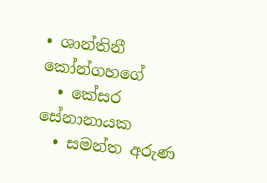• ශාන්තිනී කෝන්ගහගේ
  • කේසර සේනානායක
  • සමන්ත අරුණ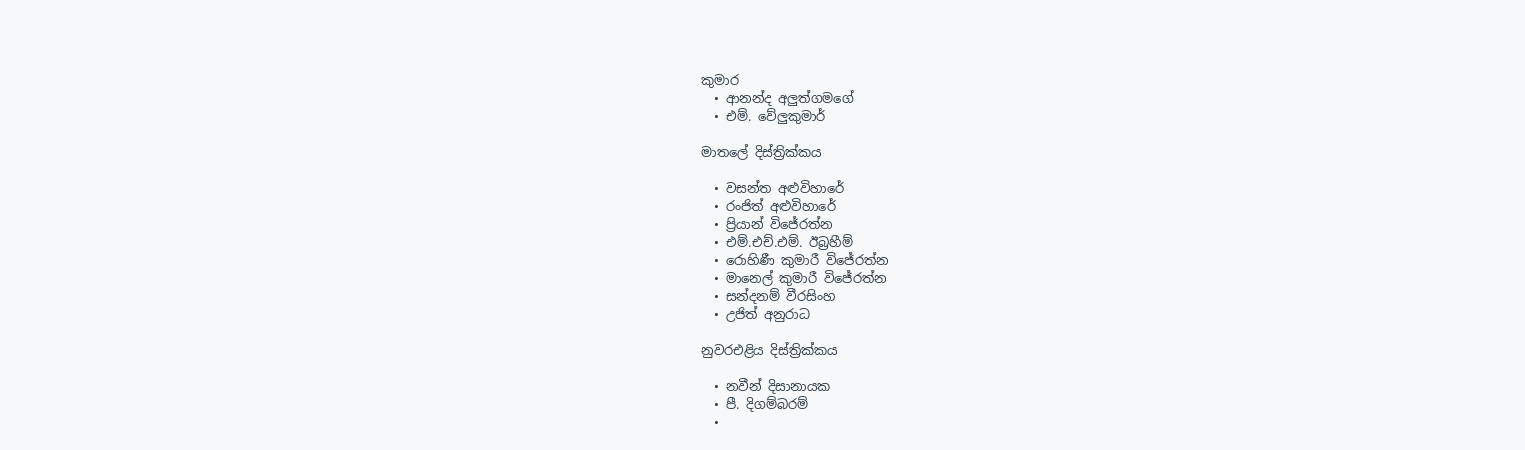කුමාර
  • ආනන්ද අලුත්ගමගේ
  • එම්. වේලුකුමාර්

මාතලේ දිස්ත්‍රික්කය

  • වසන්ත අළුවිහාරේ
  • රංජිත් අළුවිහාරේ
  • ප්‍රියාන් විජේරත්න
  • එම්.එච්.එම්. ඊබ්‍රහීම්
  • රොහිණී කුමාරී විජේරත්න
  • මානෙල් කුමාරී විජේරත්න
  • සන්දනම් වීරසිංහ
  • උජිත් අනුරාධ

නුවරඑළිය දිස්ත්‍රික්කය

  • නවීන් දිසානායක
  • පී. දිගම්බරම්
  •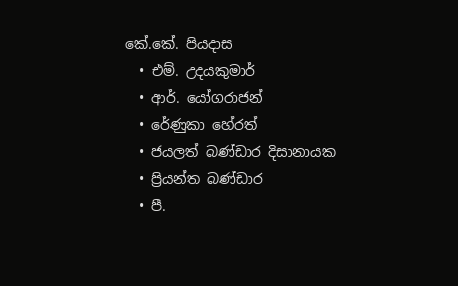කේ.කේ. පියදාස
  • එම්. උදයකුමාර්
  • ආර්. යෝගරාජන්
  • රේණුකා හේරත්
  • ජයලත් බණ්ඩාර දිසානායක
  • ප්‍රියන්ත බණ්ඩාර
  • පී.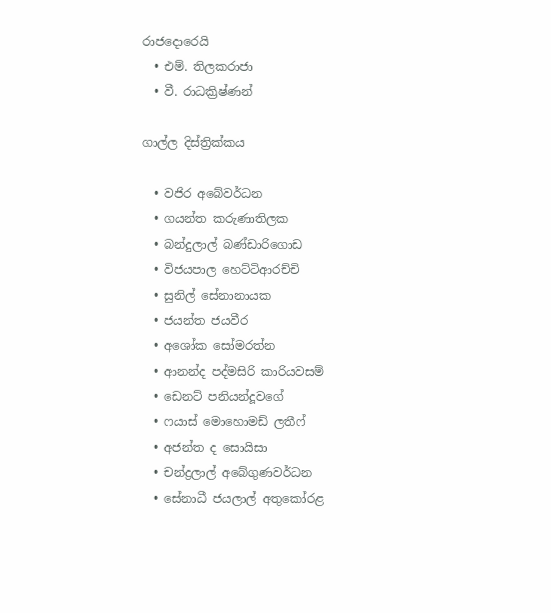රාජදොරෙයි
  • එම්. තිලකරාජා
  • වී. රාධක්‍රිෂ්ණන්

ගාල්ල දිස්ත්‍රික්කය

  • වජිර අබේවර්ධන
  • ගයන්ත කරුණාතිලක
  • බන්දුලාල් බණ්ඩාරිගොඩ
  • විජයපාල හෙට්ටිආරච්චි
  • සුනිල් සේනානායක
  • ජයන්ත ජයවීර
  • අශෝක සෝමරත්න
  • ආනන්ද පද්මසිරි කාරියවසම්
  • ඩෙනට් පනියන්දූවගේ
  • ෆයාස් මොහොමඩ් ලතීෆ්
  • අජන්ත ද සොයිසා
  • චන්ද්‍රලාල් අබේගුණවර්ධන
  • සේනාධී ජයලාල් අතුකෝරළ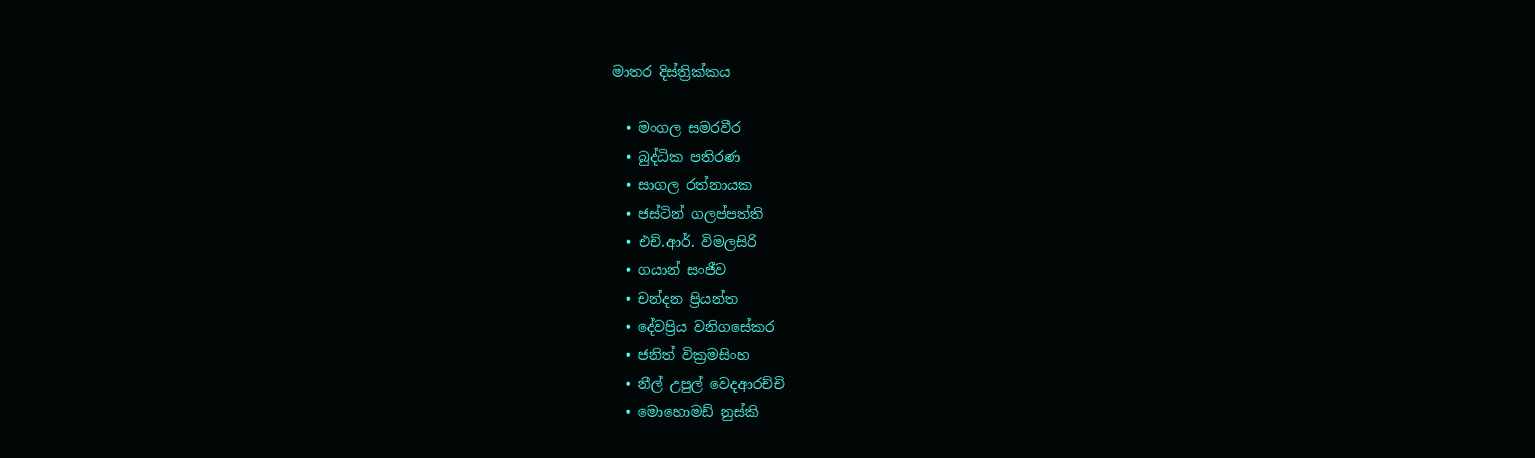මාතර දිස්ත්‍රික්කය

  • මංගල සමරවීර
  • බුද්ධික පතිරණ
  • සාගල රත්නායක
  • ජස්ටින් ගලප්පත්ති
  • එච්.ආර්. විමලසිරි
  • ගයාන් සංජීව
  • චන්දන ප්‍රියන්ත
  • දේවප්‍රිය වනිගසේකර
  • ජනිත් වික්‍රමසිංහ
  • නීල් උපුල් වෙදආරච්චි
  • මොහොමඩ් නුස්කි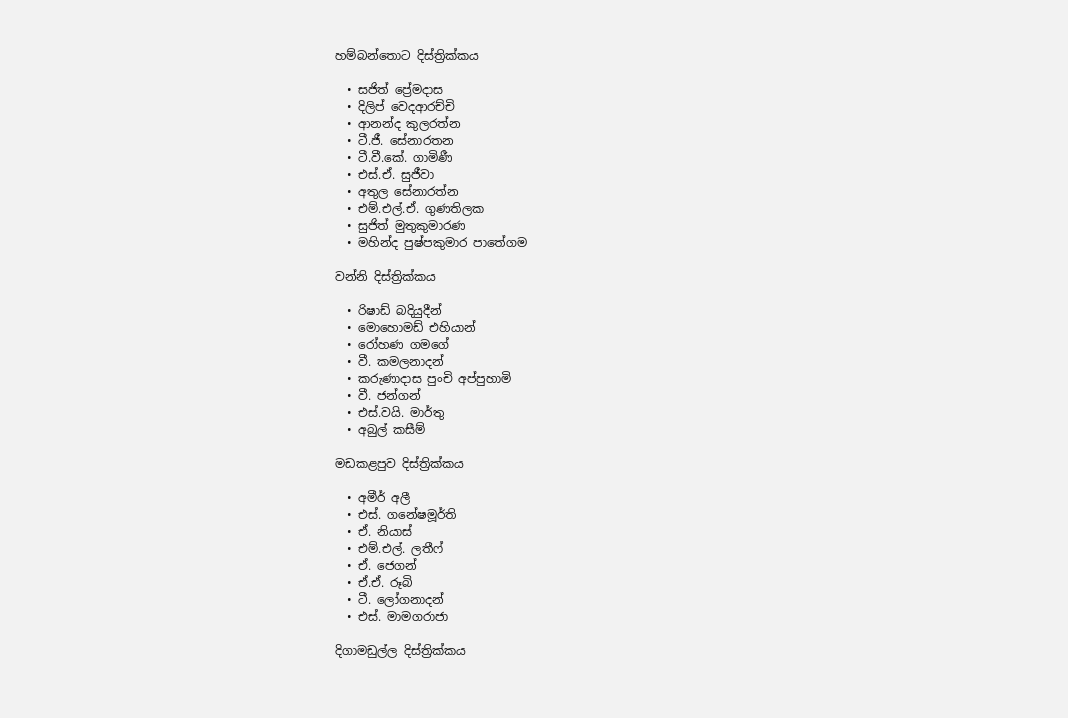හම්බන්තොට දිස්ත්‍රික්කය

  • සජිත් ප්‍රේමදාස
  • දිලිප් වෙදආරච්චි
  • ආනන්ද කුලරත්න
  • ටී.ජී. සේනාරතන
  • ටී.වී.කේ. ගාමිණී
  • එස්.ඒ. සුජීවා
  • අතුල සේනාරත්න
  • එම්.එල්.ඒ. ගුණතිලක
  • සුජිත් මුතුකුමාරණ
  • මහින්ද පුෂ්පකුමාර පාතේගම

වන්නි දිස්ත්‍රික්කය

  • රිෂාඩ් බදියුදීන්
  • මොහොමඩ් එහියාන්
  • රෝහණ ගමගේ
  • වී. කමලනාදන්
  • කරුණාදාස පුංචි අප්පුහාමි
  • වී. ජන්ගන්
  • එස්.වයි. මාර්තු
  • අබුල් කසීම්

මඩකළපුව දිස්ත්‍රික්කය

  • අමීර් අලී
  • එස්. ගනේෂමූර්ති
  • ඒ. නියාස්
  • එම්.එල්. ලතීෆ්
  • ඒ. ජෙගන්
  • ඒ.ඒ. රූබි
  • ටී. ලෝගනාදන්
  • එස්. මාමගරාජා

දිගාමඩුල්ල දිස්ත්‍රික්කය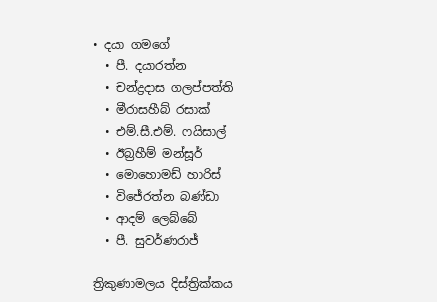• දයා ගමගේ
  • පී. දයාරත්න
  • චන්ද්‍රදාස ගලප්පත්ති
  • මීරාසහීබ් රසාක්
  • එම්.සී.එම්. ෆයිසාල්
  • ඊබ්‍රහීම් මන්සූර්
  • මොහොමඩ් හාරිස්
  • විජේරත්න බණ්ඩා
  • ආදම් ලෙබ්බේ
  • පී. සුවර්ණරාජ්

ත්‍රිකුණාමලය දිස්ත්‍රික්කය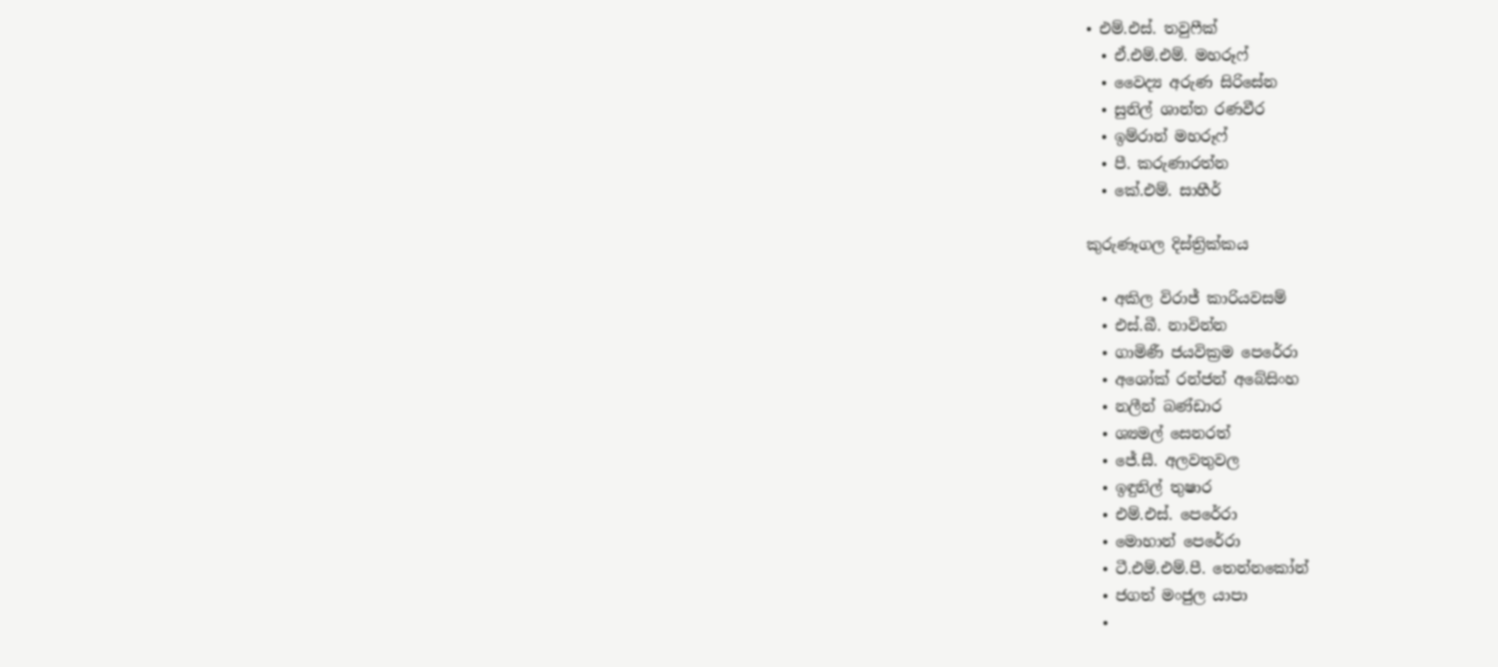• එම්.එස්. තවුෆීක්
  • ඒ.එම්.එම්. මහරූෆ්
  • වෛද්‍ය අරුණ සිරිසේන
  • සුනිල් ශාන්ත රණවීර
  • ඉම්රාන් මහරූෆ්
  • පී. කරුණාරත්න
  • කේ.එම්. සාහීර්

කුරුණෑගල දිස්ත්‍රික්කය

  • අකිල විරාජ් කාරියවසම්
  • එස්.බී. නාවින්න
  • ගාමිණී ජයවික්‍රම පෙරේරා
  • අශෝක් රන්ජන් අබේසිංහ
  • නලීන් බණ්ඩාර
  • ශ්‍යමල් සෙනරත්
  • ජේ.සී. අලවතුවල
  • ඉඳුනිල් තුෂාර
  • එම්.එස්. පෙරේරා
  • මොහාන් පෙරේරා
  • ටී.එම්.එම්.පී. තෙන්නකෝන්
  • ජගත් මංජුල යාපා
  •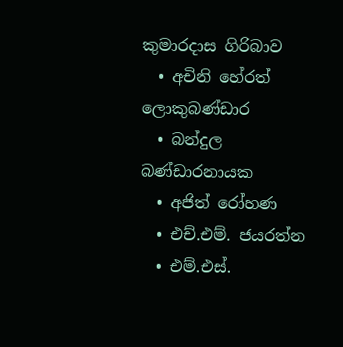කුමාරදාස ගිරිබාව
  • අචිනි හේරත් ලොකුබණ්ඩාර
  • බන්දුල බණ්ඩාරනායක
  • අජිත් රෝහණ
  • එච්.එම්. ජයරත්න
  • එම්.එස්.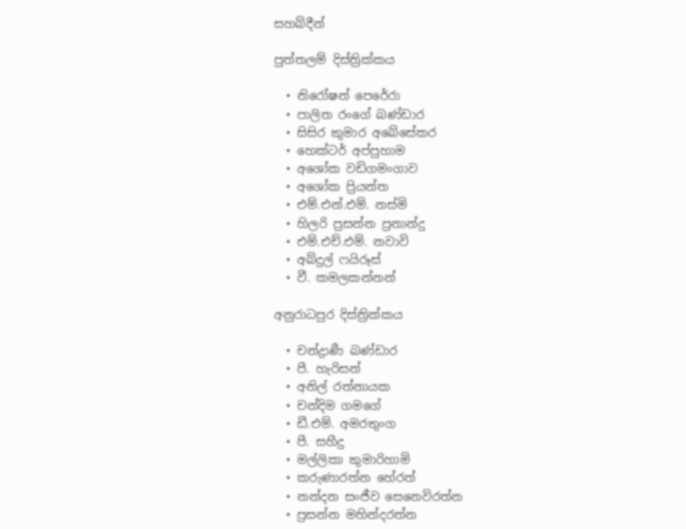සහබ්දීන්

පුත්තලම් දිස්ත්‍රික්කය

  • නිරෝෂන් පෙරේරා
  • පාලිත රංගේ බණ්ඩාර
  • සිසිර කුමාර අබේසේකර
  • හෙක්ටර් අප්පුහාම
  • අශෝක වඩිගමංගාව
  • අශෝක ප්‍රියන්ත
  • එම්.එන්.එම්. නස්මි
  • හිලරි ප්‍රසන්න ප්‍රනාන්දු
  • එම්.එච්.එම්. නවාවි
  • අබ්දුල් ෆයිරූස්
  • වී. කමලකන්නන්

අනුරාධපුර දිස්ත්‍රික්කය

  • චන්ද්‍රාණී බණ්ඩාර
  • පී. හැරිසන්
  • අනිල් රත්නායක
  • චන්දිම ගමගේ
  • ඩී.එම්. අමරතුංග
  • පී. සහීදු
  • මල්ලිකා කුමාරිහාමි
  • කරුණාරත්න හේරත්
  • නන්දන සංජීව සෙනෙවිරත්න
  • ප්‍රසන්න මහින්දරත්න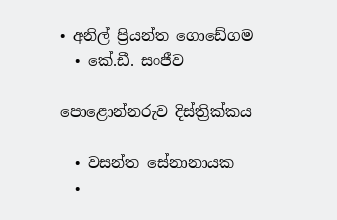• අනිල් ප්‍රියන්ත ගොඩේගම
  • කේ.ඩී. සංජීව

පොළොන්නරුව දිස්ත්‍රික්කය

  • වසන්ත සේනානායක
  •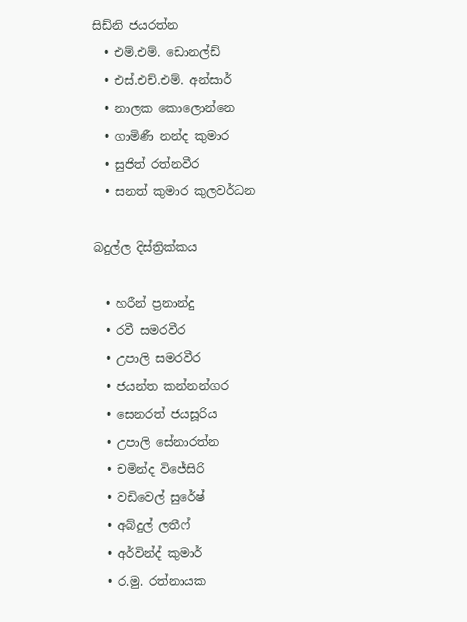සිඩ්නි ජයරත්න
  • එම්.එම්. ඩොනල්ඩ්
  • එස්.එච්.එම්. අන්සාර්
  • නාලක කොලොන්නෙ
  • ගාමිණී නන්ද කුමාර
  • සුජිත් රත්නවීර
  • සනත් කුමාර කුලවර්ධන

බදුල්ල දිස්ත්‍රික්කය

  • හරීන් ප්‍රනාන්දු
  • රවී සමරවීර
  • උපාලි සමරවීර
  • ජයන්ත කන්නන්ගර
  • සෙනරත් ජයසූරිය
  • උපාලි සේනාරත්න
  • චමින්ද විජේසිරි
  • වඩිවෙල් සුරේෂ්
  • අබ්දුල් ලතීෆ්
  • අර්වින්ද් කුමාර්
  • ර.මු. රත්නායක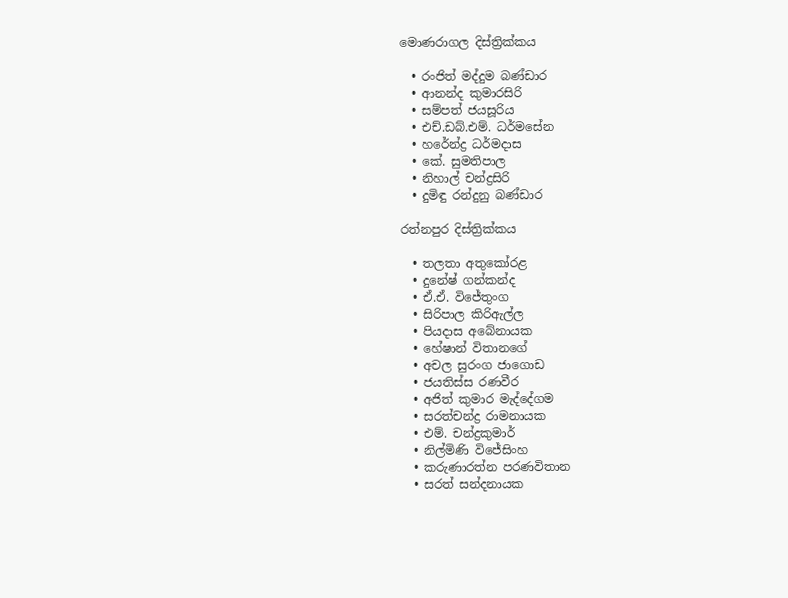මොණරාගල දිස්ත්‍රික්කය

  • රංජිත් මද්දුම බණ්ඩාර
  • ආනන්ද කුමාරසිරි
  • සම්පත් ජයසූරිය
  • එච්.ඩබ්.එම්. ධර්මසේන
  • හරේන්ද්‍ර ධර්මදාස
  • කේ. සුමතිපාල
  • නිහාල් චන්ද්‍රසිරි
  • දුමිඳු රන්දුනු බණ්ඩාර

රත්නපුර දිස්ත්‍රික්කය

  • තලතා අතුකෝරළ
  • දුනේෂ් ගන්කන්ද
  • ඒ.ඒ. විජේතුංග
  • සිරිපාල කිරිඇල්ල
  • පියදාස අබේනායක
  • හේෂාන් විතානගේ
  • අචල සුරංග ජාගොඩ
  • ජයතිස්ස රණවීර
  • අජිත් කුමාර මැද්දේගම
  • සරත්චන්ද්‍ර රාමනායක
  • එම්. චන්ද්‍රකුමාර්
  • නිල්මිණි විජේසිංහ
  • කරුණාරත්න පරණවිතාන
  • සරත් සන්දනායක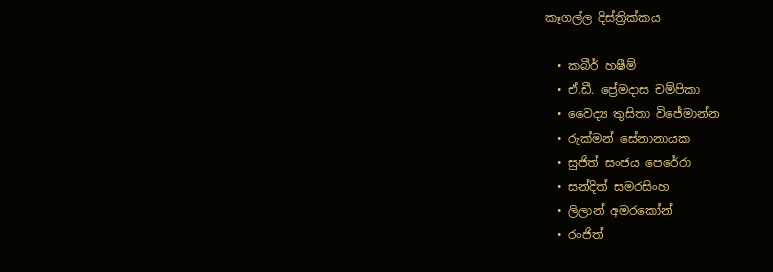කෑගල්ල දිස්ත්‍රික්කය

  • කබීර් හෂීම්
  • ඒ.ඩී. ප්‍රේමදාස චම්පිකා
  • වෛද්‍ය තුසිතා විජේමාන්න
  • රුක්මන් සේනානායක
  • සුජිත් සංජය පෙරේරා
  • සන්දිත් සමරසිංහ
  • ලිලාන් අමරකෝන්
  • රංජිත්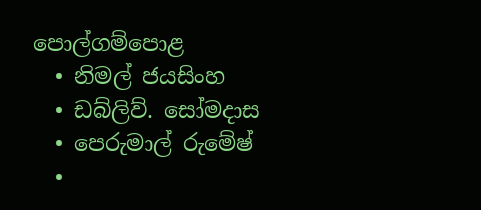පොල්ගම්පොළ
  • නිමල් ජයසිංහ
  • ඩබ්ලිව්. සෝමදාස
  • පෙරුමාල් රුමේෂ්
  •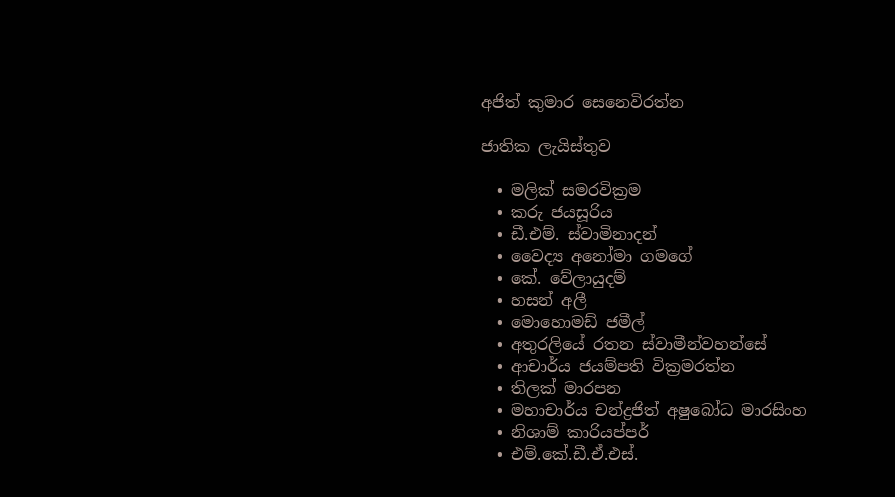අජිත් කුමාර සෙනෙවිරත්න

ජාතික ලැයිස්තුව

  • මලික් සමරවික්‍රම
  • කරු ජයසූරිය
  • ඩී.එම්. ස්වාමිනාදන්
  • වෛද්‍ය අනෝමා ගමගේ
  • කේ. වේලායුදම්
  • හසන් අලී
  • මොහොමඩ් ජමීල්
  • අතුරලියේ රතන ස්වාමීන්වහන්සේ
  • ආචාර්ය ජයම්පති වික්‍රමරත්න
  • තිලක් මාරපන
  • මහාචාර්ය චන්ද්‍රජිත් අෂුබෝධ මාරසිංහ
  • නිශාම් කාරියප්පර්
  • එම්.කේ.ඩී.ඒ.එස්.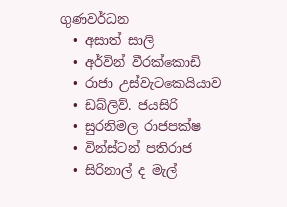ගුණවර්ධන
  • අසාත් සාලි
  • අර්වින් වීරක්කොඩි
  • රාජා උස්වැටකෙයියාව
  • ඩබ්ලිව්. ජයසිරි
  • සුරනිමල රාජපක්ෂ
  • වින්ස්ටන් පතිරාජ
  • සිරිනාල් ද මැල්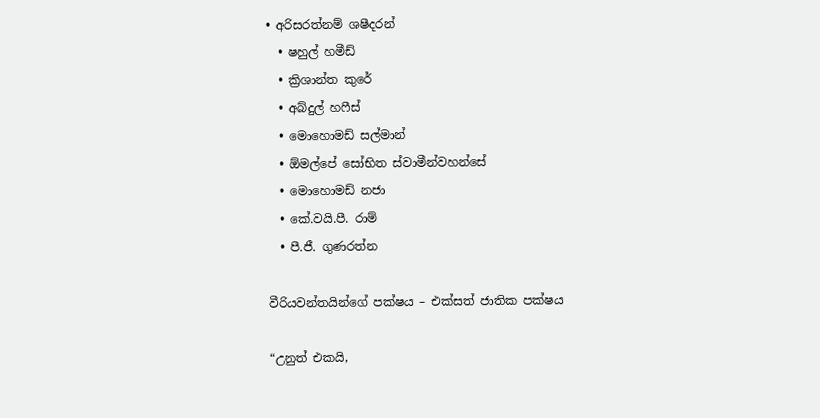• අරිසරත්නම් ශෂීදරන්
  • ෂහුල් හමීඩ්
  • ක්‍රිශාන්ත කුරේ
  • අබ්දුල් හෆීස්
  • මොහොමඩ් සල්මාන්
  • ඕමල්පේ සෝභිත ස්වාමීන්වහන්සේ
  • මොහොමඩ් නජා
  • කේ.වයි.පී. රාම්
  • පී.ජී. ගුණරත්න

වීරියවන්තයින්ගේ පක්ෂය – එක්සත් ජාතික පක්ෂය

“උනුත් එකයි,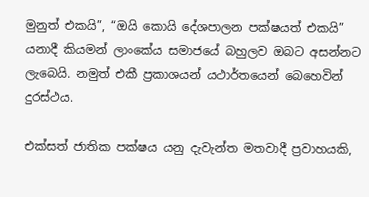මුනුත් එකයි”, “ඔයි කොයි දේශපාලන පක්ෂයත් එකයි” යනාදී කියමන් ලාංකේය සමාජයේ බහුලව ඔබට අසන්නට ලැබෙයි. නමුත් එකී ප්‍රකාශයන් යථාර්තයෙන් බෙහෙවින් දුරස්ථය.

එක්සත් ජාතික පක්ෂය යනු දැවැන්ත මතවාදී ප්‍රවාහයකි,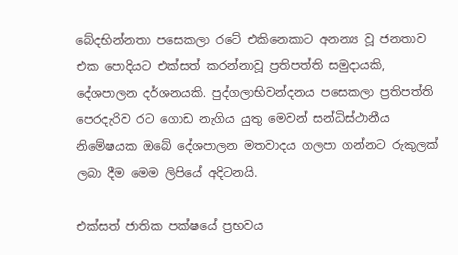බේදභින්නතා පසෙකලා රටේ එකිනෙකාට අනන්‍ය වූ ජනතාව එක පොදියට එක්සත් කරන්නාවූ ප්‍රතිපත්ති සමුදායකි, දේශපාලන දර්ශනයකි. පුද්ගලාභිවන්දනය පසෙකලා ප්‍රතිපත්ති පෙරදැරිව රට ගොඩ නැගිය යුතු මෙවන් සන්ධිස්ථානීය නිමේෂයක ඔබේ දේශපාලන මතවාදය ගලපා ගන්නට රුකුලක් ලබා දීම මෙම ලිපියේ අදිටනයි.

එක්සත් ජාතික පක්ෂයේ ප්‍රභවය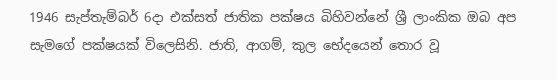1946 සැප්තැම්බර් 6දා එක්සත් ජාතික පක්ෂය බිහිවන්නේ ශ්‍රී ලාංකික ඔබ අප සැමගේ පක්ෂයක් විලෙසිනි. ජාති, ආගම්, කුල භේදයෙන් තොර වූ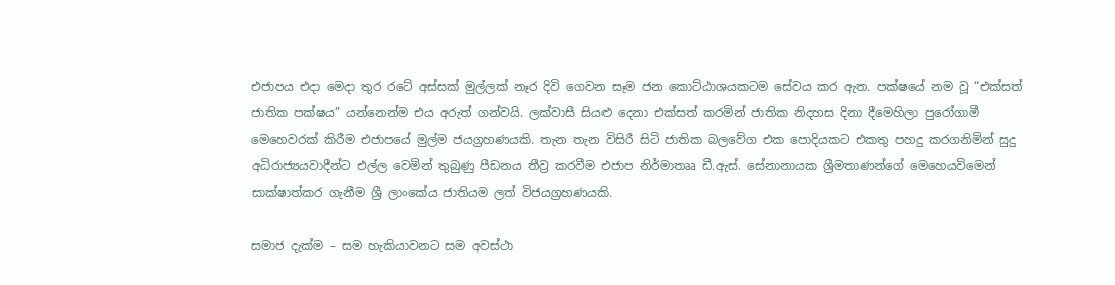එජාපය එදා මෙදා තුර රටේ අස්සක් මුල්ලක් නෑර දිවි ගෙවන සෑම ජන කොට්ඨාශයකටම සේවය කර ඇත. පක්ෂයේ නම වූ “එක්සත් ජාතික පක්ෂය” යන්නෙන්ම එය අරුත් ගන්වයි. ලක්වාසී සියළු දෙනා එක්සත් කරමින් ජාතික නිදහස දිනා දීමෙහිලා පුරෝගාමී මෙහෙවරක් කිරීම එජාපයේ මුල්ම ජයග්‍රහණයකි. තැන තැන විසිරී සිටි ජාතික බලවේග එක පොදියකට එකතු පහදු කරගනිමින් සුදු අධිරාජ්‍යයවාදීන්ට එල්ල වෙමින් තුබුණු පීඩනය තීව්‍ර කරවීම එජාප නිර්මාතෲ ඩී.ඇස්. සේනානායක ශ්‍රීමතාණන්ගේ මෙහෙයවිමෙන් සාක්ෂාත්කර ගැනීම ශ්‍රී ලාංකේය ජාතියම ලත් විජයග්‍රහණයකි.

සමාජ දැක්ම – සම හැකියාවනට සම අවස්ථා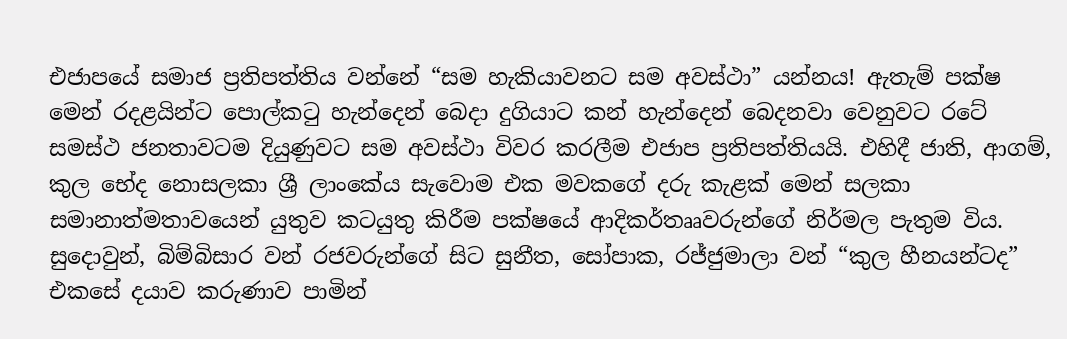එජාපයේ සමාජ ප්‍රතිපත්තිය වන්නේ “සම හැකියාවනට සම අවස්ථා” යන්නය! ඇතැම් පක්ෂ මෙන් රදළයින්ට පොල්කටු හැන්දෙන් බෙදා දුගියාට කන් හැන්දෙන් බෙදනවා වෙනුවට රටේ සමස්ථ ජනතාවටම දියුණුවට සම අවස්ථා විවර කරලීම එජාප ප්‍රතිපත්තියයි. එහිදී ජාති, ආගම්, කුල භේද නොසලකා ශ්‍රී ලාංකේය සැවොම එක මවකගේ දරු කැළක් මෙන් සලකා සමානාත්මතාවයෙන් යුතුව කටයුතු කිරීම පක්ෂයේ ආදිකර්තෲවරුන්ගේ නිර්මල පැතුම විය. සුදොවුන්, බිම්බිසාර වන් රජවරුන්ගේ සිට සුනීත, සෝපාක, රජ්ජුමාලා වන් “කුල හීනයන්ටද” එකසේ දයාව කරුණාව පාමින්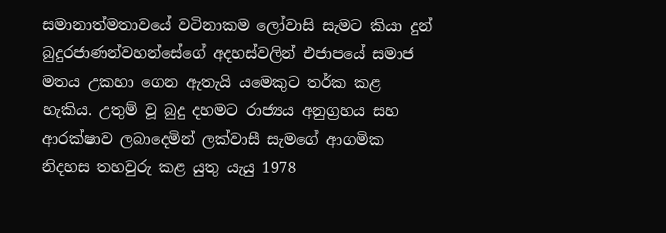සමානාත්මතාවයේ වටිනාකම ලෝවාසි සැමට කියා දුන් බුදුරජාණන්වහන්සේගේ අදහස්වලින් එජාපයේ සමාජ මතය උකහා ගෙන ඇතැයි යමෙකුට තර්ක කළ හැකිය. උතුම් වූ බුදු දහමට රාජ්‍යය අනුග්‍රහය සහ ආරක්ෂාව ලබාදෙමින් ලක්වාසී සැමගේ ආගමික නිදහස තහවුරු කළ යුතු යැයු 1978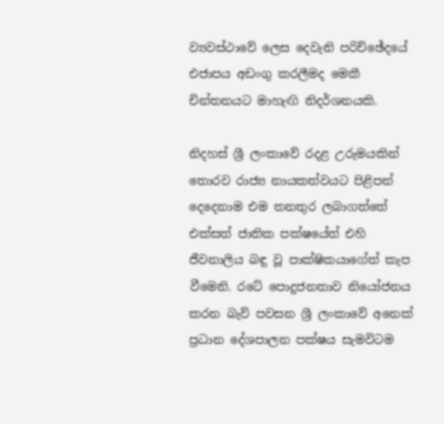ව්‍යවස්ථාවේ ලෙස දෙවැනි පරිච්ඡේදයේ එජාපය අඩංගු කරලීමද මෙකී චින්තනයට මාහැඟි නිදර්ශනයකි.

නිදහස් ශ්‍රී ලංකාවේ රදළ උරුමයකින් තොරව රාජ්‍ය නායකත්වයට පිළිපන් දෙදෙනාම එම තනතුර ලබාගත්තේ එක්සත් ජාතික පක්ෂයේත් එහි ජීවනාලිය බඳු වූ පාක්ෂිකයාගේත් කැප වීමෙනි. රටේ පොදුජනතාව නියෝජනය කරන බැව් පවසන ශ්‍රී ලංකාවේ අනෙක් ප්‍රධාන දේශපාලන පක්ෂය සැමවිටම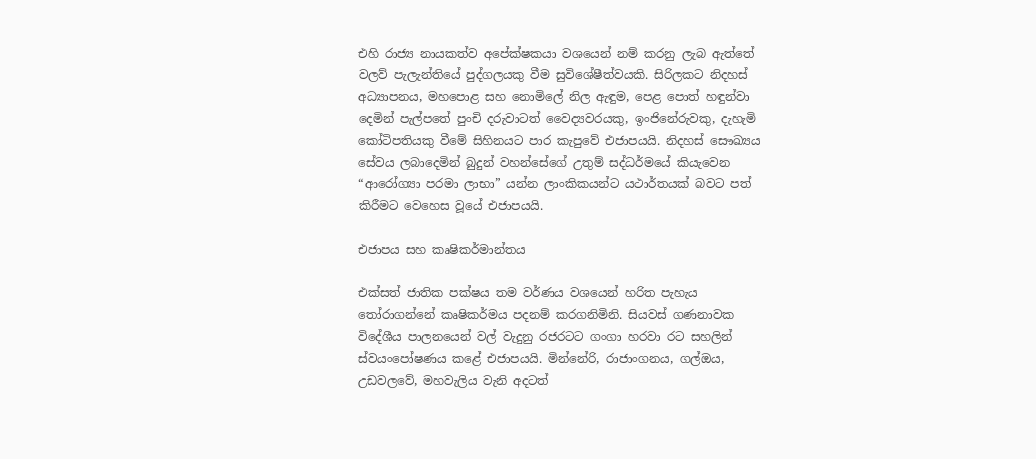එහි රාජ්‍ය නායකත්ව අපේක්ෂකයා වශයෙන් නම් කරනු ලැබ ඇත්තේ වලව් පැලැන්තියේ පුද්ගලයකු වීම සුවිශේෂීත්වයකි. සිරිලකට නිදහස් අධ්‍යාපනය, මහපොළ සහ නොමිලේ නිල ඇඳුම, පෙළ පොත් හඳුන්වා දෙමින් පැල්පතේ පුංචි දරුවාටත් වෛද්‍යවරයකු, ඉංජිනේරුවකු, දැහැමි කෝටිපතියකු වීමේ සිහිනයට පාර කැපුවේ එජාපයයි. නිදහස් සෞඛ්‍යය සේවය ලබාදෙමින් බුදුන් වහන්සේගේ උතුම් සද්ධර්මයේ කියැවෙන “ආරෝග්‍යා පරමා ලාභා” යන්න ලාංකිකයන්ට යථාර්තයක් බවට පත් කිරීමට වෙහෙස වූයේ එජාපයයි.

එජාපය සහ කෘෂිකර්මාන්තය

එක්සත් ජාතික පක්ෂය තම වර්ණය වශයෙන් හරිත පැහැය තෝරාගන්නේ කෘෂිකර්මය පදනම් කරගනිමිනි. සියවස් ගණනාවක විදේශීය පාලනයෙන් වල් වැදුනු රජරටට ගංගා හරවා රට සහලින් ස්වයංපෝෂණය කළේ එජාපයයි. මින්නේරි, රාජාංගනය, ගල්ඔය, උඩවලවේ, මහවැලිය වැනි අදටත්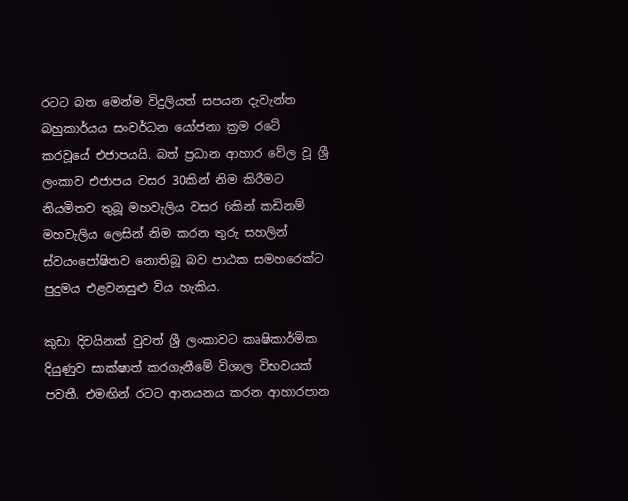රටට බත මෙන්ම විදුලියත් සපයන දැවැන්ත බහුකාර්යය සංවර්ධන යෝජනා ක්‍රම රටේ කරවූයේ එජාපයයි. බත් ප්‍රධාන ආහාර වේල වූ ශ්‍රී ලංකාව එජාපය වසර 30කින් නිම කිරීමට නියමිතව තුබූ මහවැලිය වසර 6කින් කඩිනම් මහවැලිය ලෙසින් නිම කරන තුරු සහලින් ස්වයංපෝෂිතව නොතිබූ බව පාඨක සමහරෙක්ට පුදුමය එළවනසුළු විය හැකිය.

කුඩා දිවයිනක් වුවත් ශ්‍රී ලංකාවට කෘෂිකාර්මික දියුණුව සාක්ෂාත් කරගැනීමේ විශාල විභවයක් පවතී. එමඟින් රටට ආනයනය කරන ආහාරපාන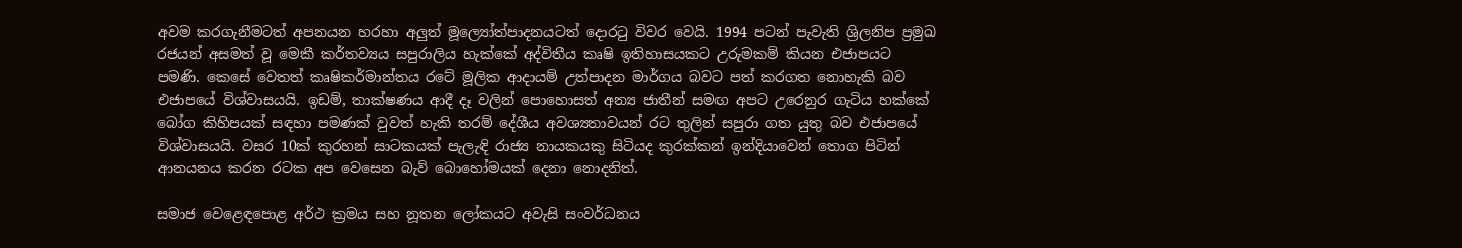අවම කරගැනීමටත් අපනයන හරහා අලුත් මූල්‍යෝත්පාදනයටත් දොරටු විවර වෙයි. 1994 පටන් පැවැති ශ්‍රිලනිප ප්‍රමුඛ රජයන් අසමත් වූ මෙකී කර්තව්‍යය සපුරාලිය හැක්කේ අද්විතීය කෘෂි ඉතිහාසයකට උරුමකම් කියන එජාපයට පමණි. කෙසේ වෙතත් කෘෂිකර්මාන්තය රටේ මූලික ආදායම් උත්පාදන මාර්ගය බවට පත් කරගත නොහැකි බව එජාපයේ විශ්වාසයයි. ඉඩම්, තාක්ෂණය ආදී දෑ වලින් පොහොසත් අන්‍ය ජාතීන් සමඟ අපට උරෙනුර ගැටිය හක්කේ බෝග කිහිපයක් සඳහා පමණක් වුවත් හැකි තරම් දේශීය අවශ්‍යතාවයන් රට තුලින් සපුරා ගත යුතු බව එජාපයේ විශ්වාසයයි. වසර 10ක් කුරහන් සාටකයක් පැලැඳි රාජ්‍ය නායකයකු සිටියද කුරක්කන් ඉන්දියාවෙන් තොග පිටින් ආනයනය කරන රටක අප වෙසෙන බැව් බොහෝමයක් දෙනා නොදනිත්.

සමාජ වෙළෙඳපොළ අර්ථ ක්‍රමය සහ නූතන ලෝකයට අවැසි සංවර්ධනය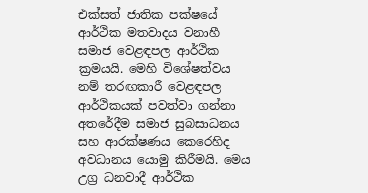එක්සත් ජාතික පක්ෂයේ ආර්ථික මතවාදය වනාහී සමාජ වෙළඳපල ආර්ථික ක්‍රමයයි. මෙහි විශේෂත්වය නම් තරඟකාරී වෙළඳපල ආර්ථිකයක් පවත්වා ගන්නා අතරේදීම සමාජ සුබසාධනය සහ ආරක්ෂණය කෙරෙහිද අවධානය යොමු කිරීමයි. මෙය උග්‍ර ධනවාදී ආර්ථික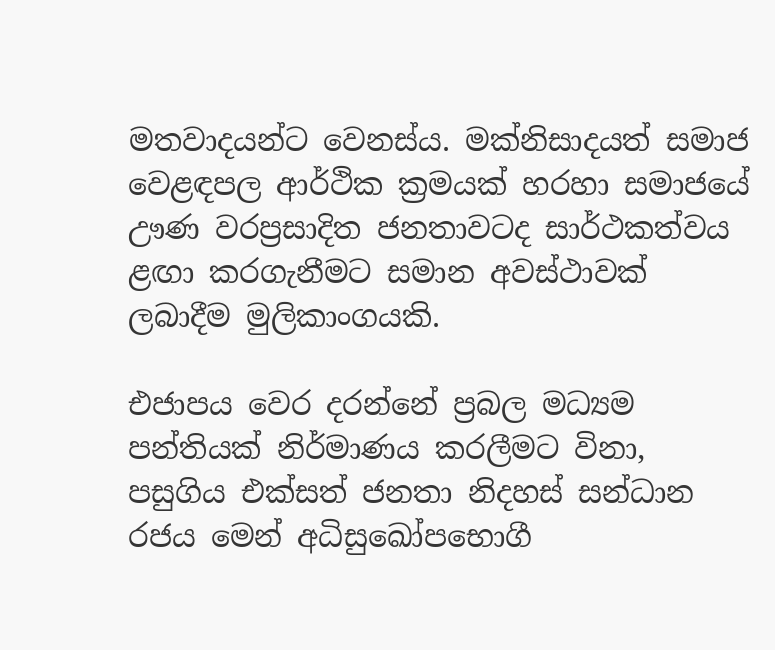මතවාදයන්ට වෙනස්ය. මක්නිසාදයත් සමාජ වෙළඳපල ආර්ථික ක්‍රමයක් හරහා සමාජයේ ඌණ වරප්‍රසාදිත ජනතාවටද සාර්ථකත්වය ළඟා කරගැනීමට සමාන අවස්ථාවක් ලබාදීම මුලිකාංගයකි.

එජාපය වෙර දරන්නේ ප්‍රබල මධ්‍යම පන්තියක් නිර්මාණය කරලීමට විනා, පසුගිය එක්සත් ජනතා නිදහස් සන්ධාන රජය මෙන් අධිසුඛෝපභොගී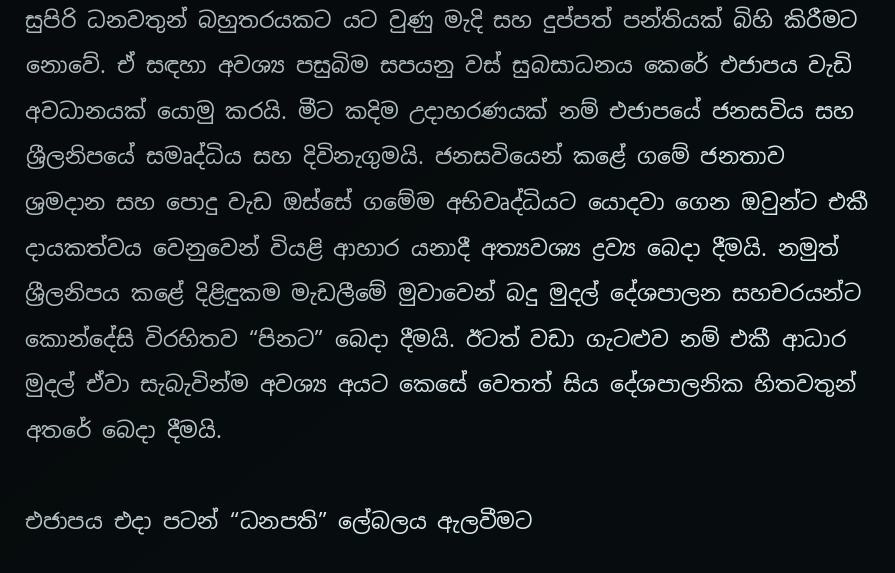සුපිරි ධනවතුන් බහුතරයකට යට වුණු මැදි සහ දුප්පත් පන්තියක් බිහි කිරීමට නොවේ. ඒ සඳහා අවශ්‍ය පසුබිම සපයනු වස් සුබසාධනය කෙරේ එජාපය වැඩි අවධානයක් යොමු කරයි. මීට කදිම උදාහරණයක් නම් එජාපයේ ජනසවිය සහ ශ්‍රීලනිපයේ සමෘද්ධිය සහ දිවිනැගුමයි. ජනසවියෙන් කළේ ගමේ ජනතාව ශ්‍රමදාන සහ පොදු වැඩ ඔස්සේ ගමේම අභිවෘද්ධියට යොදවා ගෙන ඔවුන්ට එකී දායකත්වය වෙනුවෙන් වියළි ආහාර යනාදී අත්‍යවශ්‍ය ද්‍රව්‍ය බෙදා දීමයි. නමුත් ශ්‍රීලනිපය කළේ දිළිඳුකම මැඩලීමේ මුවාවෙන් බදු මුදල් දේශපාලන සහචරයන්ට කොන්දේසි විරහිතව “පිනට” බෙදා දීමයි. ඊටත් වඩා ගැටළුව නම් එකී ආධාර මුදල් ඒවා සැබැවින්ම අවශ්‍ය අයට කෙසේ වෙතත් සිය දේශපාලනික හිතවතුන් අතරේ බෙදා දීමයි.

එජාපය එදා පටන් “ධනපති” ලේබලය ඇලවීමට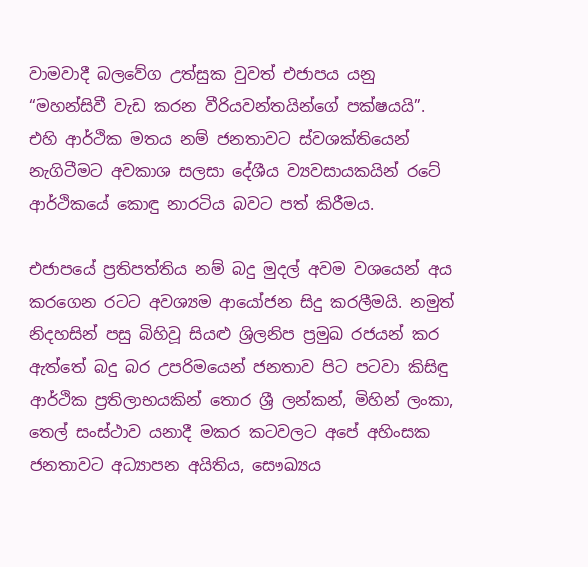වාමවාදී බලවේග උත්සුක වුවත් එජාපය යනු “මහන්සිවී වැඩ කරන වීරියවන්තයින්ගේ පක්ෂයයි”. එහි ආර්ථික මතය නම් ජනතාවට ස්වශක්තියෙන් නැගිටීමට අවකාශ සලසා දේශීය ව්‍යවසායකයින් රටේ ආර්ථිකයේ කොඳු නාරටිය බවට පත් කිරීමය.

එජාපයේ ප්‍රතිපත්තිය නම් බදු මුදල් අවම වශයෙන් අය කරගෙන රටට අවශ්‍යම ආයෝජන සිදු කරලීමයි. නමුත් නිදහසින් පසු බිහිවූ සියළු ශ්‍රිලනිප ප්‍රමුඛ රජයන් කර ඇත්තේ බදු බර උපරිමයෙන් ජනතාව පිට පටවා කිසිඳු ආර්ථික ප්‍රතිලාභයකින් තොර ශ්‍රී ලන්කන්, මිහින් ලංකා, තෙල් සංස්ථාව යනාදී මකර කටවලට අපේ අහිංසක ජනතාවට අධ්‍යාපන අයිතිය, සෞඛ්‍යය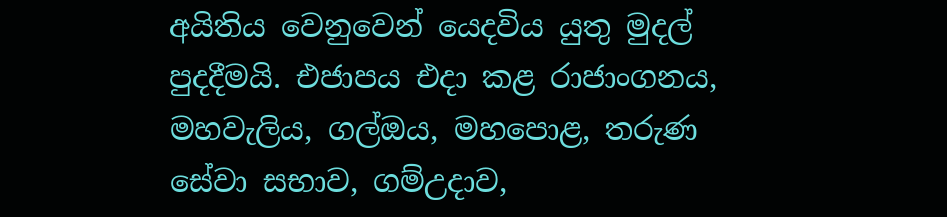අයිතිය වෙනුවෙන් යෙදවිය යුතු මුදල් පුදදීමයි. එජාපය එදා කළ රාජාංගනය, මහවැලිය, ගල්ඔය, මහපොළ, තරුණ සේවා සභාව, ගම්උදාව,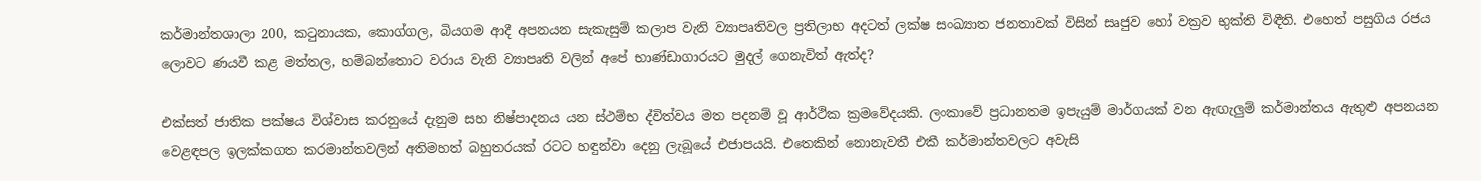කර්මාන්තශාලා 200, කටුනායක, කොග්ගල, බියගම ආදී අපනයන සැකැසුම් කලාප වැනි ව්‍යාපෘතිවල ප්‍රතිලාභ අදටත් ලක්ෂ සංඛ්‍යාත ජනතාවක් විසින් සෘජුව හෝ වක්‍රව භුක්ති විඳීති. එහෙත් පසුගිය රජය ලොවට ණයවී කළ මත්තල, හම්බන්තොට වරාය වැනි ව්‍යාපෘති වලින් අපේ භාණ්ඩාගාරයට මුදල් ගෙනැවිත් ඇත්ද?

එක්සත් ජාතික පක්ෂය විශ්වාස කරනුයේ දැනුම සහ නිෂ්පාදනය යන ස්ථම්භ ද්විත්වය මත පදනම් වූ ආර්ථික ක්‍රමවේදයකි. ලංකාවේ ප්‍රධානතම ඉපැයුම් මාර්ගයක් වන ඇඟැලුම් කර්මාන්තය ඇතුළු අපනයන වෙළඳපල ඉලක්කගත කරමාන්තවලින් අතිමහත් බහුතරයක් රටට හඳුන්වා දෙනු ලැබූයේ එජාපයයි. එතෙකින් නොනැවතී එකී කර්මාන්තවලට අවැසි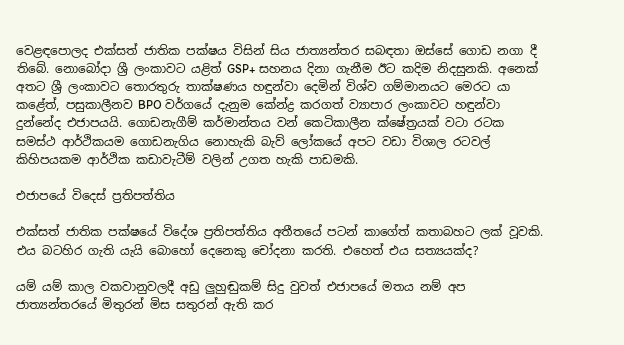වෙළඳපොලද එක්සත් ජාතික පක්ෂය විසින් සිය ජාත්‍යන්තර සබඳතා ඔස්සේ ගොඩ නගා දී තිබේ. නොබෝදා ශ්‍රී ලංකාවට යළිත් GSP+ සහනය දිනා ගැනීම ඊට කදිම නිදසුනකි. අනෙක් අතට ශ්‍රී ලංකාවට තොරතුරු තාක්ෂණය හඳුන්වා දෙමින් විශ්ව ගම්මානයට මෙරට යා කළේත්, පසුකාලීනව BPO වර්ගයේ දැනුම කේන්ද්‍ර කරගත් ව්‍යාපාර ලංකාවට හඳුන්වා දුන්නේද එජාපයයි. ගොඩනැගීම් කර්මාන්තය වන් කෙටිකාලීන ක්ෂේත්‍රයක් වටා රටක සමස්ථ ආර්ථිකයම ගොඩනැගිය නොහැකි බැව් ලෝකයේ අපට වඩා විශාල රටවල් කිහිපයකම ආර්ථික කඩාවැටීම් වලින් උගත හැකි පාඩමකි.

එජාපයේ විදෙස් ප්‍රතිපත්තිය

එක්සත් ජාතික පක්ෂයේ විදේශ ප්‍රතිපත්තිය අතීතයේ පටන් කාගේත් කතාබහට ලක් වූවකි. එය බටහිර ගැති යැයි බොහෝ දෙනෙකු චෝදනා කරති. එහෙත් එය සත්‍යයක්ද?

යම් යම් කාල වකවානුවලදී අඩු ලුහුඬුකම් සිදු වුවත් එජාපයේ මතය නම් අප ජාත්‍යන්තරයේ මිතුරන් මිස සතුරන් ඇති කර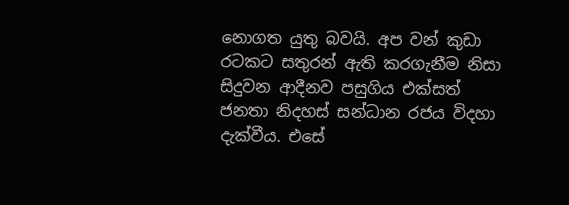නොගත යුතු බවයි. අප වන් කුඩා රටකට සතුරන් ඇති කරගැනීම නිසා සිදුවන ආදීනව පසුගිය එක්සත් ජනතා නිදහස් සන්ධාන රජය විදහා දැක්වීය. එසේ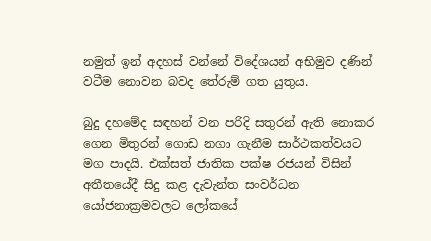නමුත් ඉන් අදහස් වන්නේ විදේශයන් අභිමුව දණින් වටීම නොවන බවද තේරුම් ගත යුතුය.

බුදු දහමේද සඳහන් වන පරිදි සතුරන් ඇති නොකර ගෙන මිතුරන් ගොඩ නගා ගැනීම සාර්ථකත්වයට මග පාදයි. එක්සත් ජාතික පක්ෂ රජයන් විසින් අතීතයේදී සිදු කළ දැවැන්ත සංවර්ධන යෝජනාක්‍රමවලට ලෝකයේ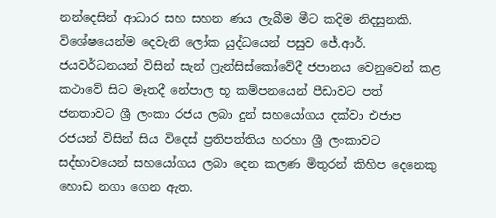නන්දෙසින් ආධාර සහ සහන ණය ලැබීම මීට කදිම නිදසුනකි. විශේෂයෙන්ම දෙවැනි ලෝක යුද්ධයෙන් පසුව ජේ.ආර්. ජයවර්ධනයන් විසින් සැන් ෆ්‍රැන්සිස්කෝවේදී ජපානය වෙනුවෙන් කළ කථාවේ සිට මෑතදී නේපාල භූ කම්පනයෙන් පීඩාවට පත් ජනතාවට ශ්‍රී ලංකා රජය ලබා දුන් සහයෝගය දක්වා එජාප රජයන් විසින් සිය විදෙස් ප්‍රතිපත්තිය හරහා ශ්‍රී ලංකාවට සද්භාවයෙන් සහයෝගය ලබා දෙන කලණ මිතුරන් කිහිප දෙනෙකු හොඩ නගා ගෙන ඇත.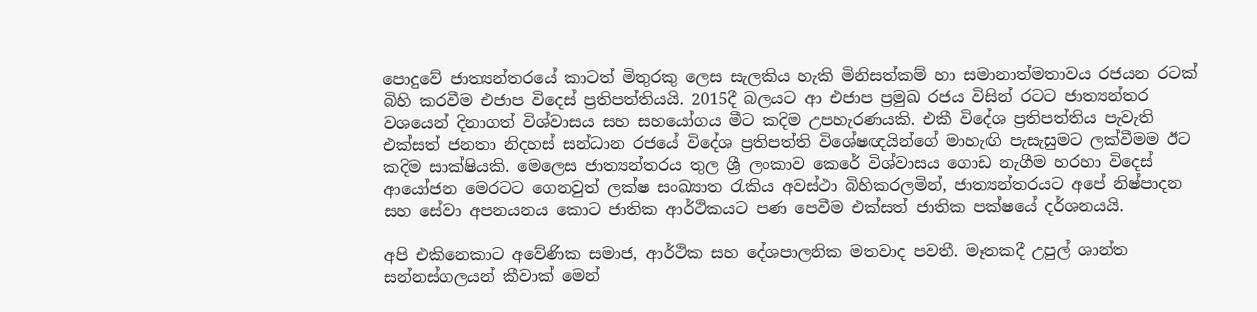පොදුවේ ජාත්‍යන්තරයේ කාටත් මිතුරකු ලෙස සැලකිය හැකි මිනිසත්කම් හා සමානාත්මතාවය රජයන රටක් බිහි කරවීම එජාප විදෙස් ප්‍රතිපත්තියයි. 2015දී බලයට ආ එජාප ප්‍රමුඛ රජය විසින් රටට ජාත්‍යන්තර වශයෙන් දිනාගත් විශ්වාසය සහ සහයෝගය මීට කදිම උපහැරණයකි. එකී විදේශ ප්‍රතිපත්තිය පැවැති එක්සත් ජනතා නිදහස් සන්ධාන රජයේ විදේශ ප්‍රතිපත්ති විශේෂඥයින්ගේ මාහැඟි පැසැසුමට ලක්වීමම ඊට කදිම සාක්ෂියකි. මෙලෙස ජාත්‍යන්තරය තුල ශ්‍රී ලංකාව කෙරේ විශ්වාසය ගොඩ නැගීම හරහා විදෙස් ආයෝජන මෙරටට ගෙනවුත් ලක්ෂ සංඛ්‍යාත රැකිය අවස්ථා බිහිකරලමින්, ජාත්‍යන්තරයට අපේ නිෂ්පාදන සහ සේවා අපනයනය කොට ජාතික ආර්ථිකයට පණ පෙවීම එක්සත් ජාතික පක්ෂයේ දර්ශනයයි.

අපි එකිනෙකාට අවේණික සමාජ, ආර්ථික සහ දේශපාලනික මතවාද පවතී. මෑතකදී උපුල් ශාන්ත සන්නස්ගලයන් කීවාක් මෙන්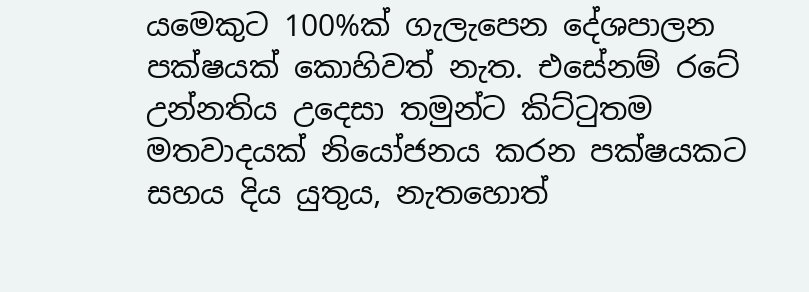යමෙකුට 100%ක් ගැලැපෙන දේශපාලන පක්ෂයක් කොහිවත් නැත. එසේනම් රටේ උන්නතිය උදෙසා තමුන්ට කිට්ටුතම මතවාදයක් නියෝජනය කරන පක්ෂයකට සහය දිය යුතුය, නැතහොත්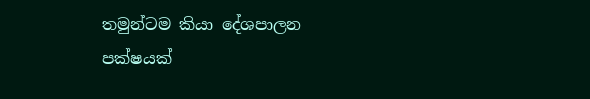තමුන්ටම කියා දේශපාලන පක්ෂයක්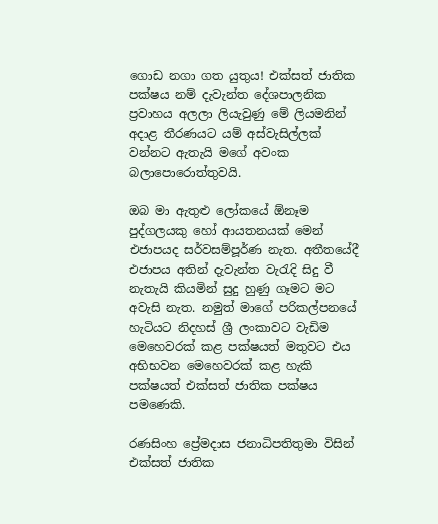ගොඩ නගා ගත යුතුය! එක්සත් ජාතික පක්ෂය නම් දැවැන්ත දේශපාලනික ප්‍රවාහය අලලා ලියැවුණු මේ ලියමනින් අදාළ තීරණයට යම් අස්වැසිල්ලක් වන්නට ඇතැයි මගේ අවංක බලාපොරොත්තුවයි.

ඔබ මා ඇතුළු ලෝකයේ ඕනෑම පුද්ගලයකු හෝ ආයතනයක් මෙන් එජාපයද සර්වසම්පූර්ණ නැත. අතීතයේදී එජාපය අතින් දැවැන්ත වැරැදි සිදු වී නැතැයි කියමින් සුදු හුණු ගෑමට මට අවැසි නැත. නමුත් මාගේ පරිකල්පනයේ හැටියට නිදහස් ශ්‍රී ලංකාවට වැඩිම මෙහෙවරක් කළ පක්ෂයත් මතුවට එය අභිභවන මෙහෙවරක් කළ හැකි පක්ෂයත් එක්සත් ජාතික පක්ෂය පමණෙකි.

රණසිංහ ප්‍රේමදාස ජනාධිපතිතුමා විසින් එක්සත් ජාතික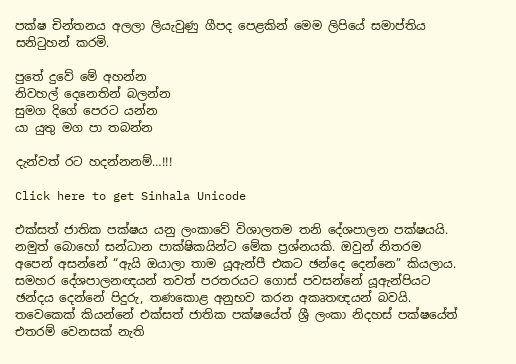පක්ෂ චින්තනය අලලා ලියැවුණු ගීපද පෙළකින් මෙම ලිපියේ සමාප්තිය සනිටුහන් කරමි.

පුතේ දුවේ මේ අහන්න
නිවහල් දෙනෙතින් බලන්න
සුමග දිගේ පෙරට යන්න
යා යුතු මග පා තබන්න

දැන්වත් රට හදන්නනම්…!!!

Click here to get Sinhala Unicode

එක්සත් ජාතික පක්ෂය යනු ලංකාවේ විශාලතම තනි දේශපාලන පක්ෂයයි. නමුත් බොහෝ සන්ධාන පාක්ෂිකයින්ට මේක ප්‍රශ්නයකි. ඔවුන් නිතරම අපෙන් අසන්නේ “ඇයි ඔයාලා තාම යූඇන්පී එකට ඡන්දෙ දෙන්නෙ” කියලාය.  සමහර දේශපාලනඥයන් තවත් පරතරයට ගොස් පවසන්නේ යූඇන්පියට ඡන්දය දෙන්නේ පිදුරු, තණකොළ අනුභව කරන අකෘතඥයන් බවයි. තවෙකෙක් කියන්නේ එක්සත් ජාතික පක්ෂයේත් ශ්‍රී ලංකා නිදහස් පක්ෂයේත් එතරම් වෙනසක් නැති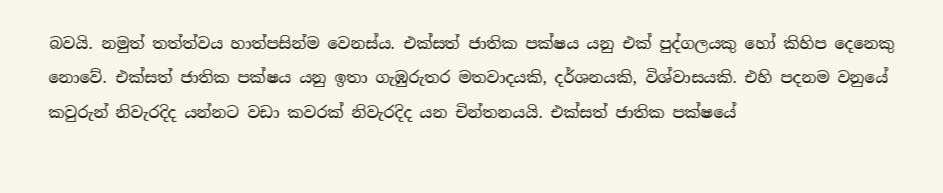බවයි. නමුත් තත්ත්වය හාත්පසින්ම වෙනස්ය. එක්සත් ජාතික පක්ෂය යනු එක් පුද්ගලයකු හෝ කිහිප දෙනෙකු නොවේ. එක්සත් ජාතික පක්ෂය යනු ඉතා ගැඹුරුතර මතවාදයකි, දර්ශනයකි, විශ්වාසයකි. එහි පදනම වනුයේ කවුරුන් නිවැරදිද යන්නට වඩා කවරක් නිවැරදිද යන චින්තනයයි. එක්සත් ජාතික පක්ෂයේ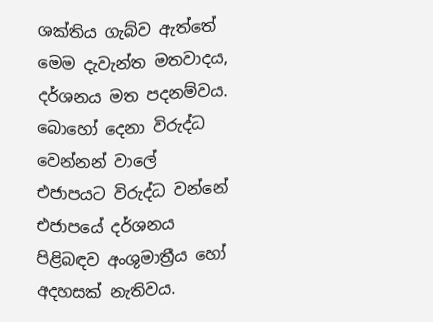ශක්තිය ගැබ්ව ඇත්තේ මෙම දැවැන්ත මතවාදය, දර්ශනය මත පදනම්වය. බොහෝ දෙනා විරුද්ධ වෙන්නන් වාලේ එජාපයට විරුද්ධ වන්නේ එජාපයේ දර්ශනය පිළිබඳව අංශුමාත්‍රීය හෝ අදහසක් නැතිවය.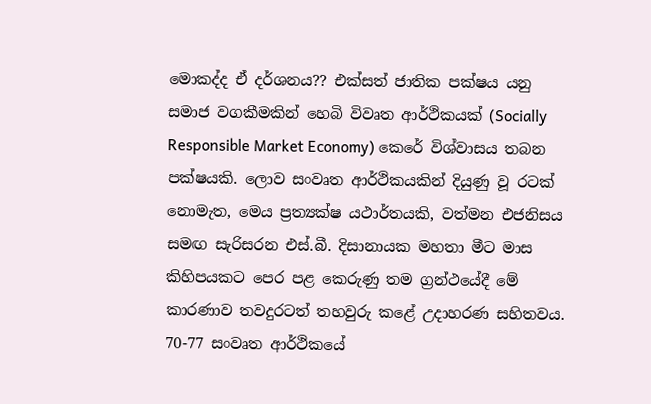මොකද්ද ඒ දර්ශනය?? එක්සත් ජාතික පක්ෂය යනු සමාජ වගකීමකින් හෙබි විවෘත ආර්ථිකයක් (Socially Responsible Market Economy) කෙරේ විශ්වාසය තබන පක්ෂයකි. ලොව සංවෘත ආර්ථිකයකින් දියුණු වූ රටක් නොමැත, මෙය ප්‍රත්‍යක්ෂ යථාර්තයකි, වත්මන එජනිසය සමඟ සැරිසරන එස්.බී. දිසානායක මහතා මීට මාස කිහිපයකට පෙර පළ කෙරුණු තම ග්‍රන්ථයේදී මේ කාරණාව තවදුරටත් තහවුරු කළේ උදාහරණ සහිතවය. 70-77 සංවෘත ආර්ථිකයේ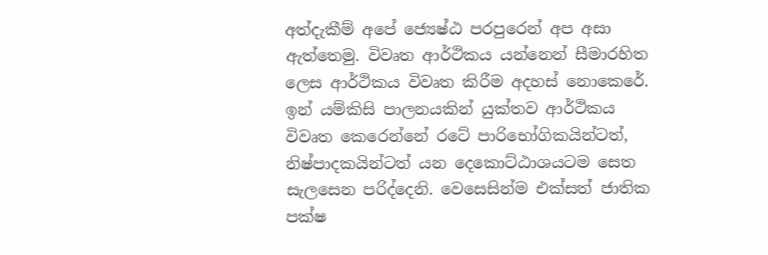අත්දැකීම් අපේ ජ්‍යෙෂ්ඨ පරපුරෙන් අප අසා ඇත්තෙමු. විවෘත ආර්ථිකය යන්නෙන් සීමාරහිත ලෙස ආර්ථිකය විවෘත කිරීම අදහස් නොකෙරේ. ඉන් යම්කිසි පාලනයකින් යුක්තව ආර්ථිකය විවෘත කෙරෙන්නේ රටේ පාරිභෝගිකයින්ටත්, නිෂ්පාදකයින්ටත් යන දෙකොට්ඨාශයටම සෙත සැලසෙන පරිද්දෙනි. වෙසෙසින්ම එක්සත් ජාතික පක්ෂ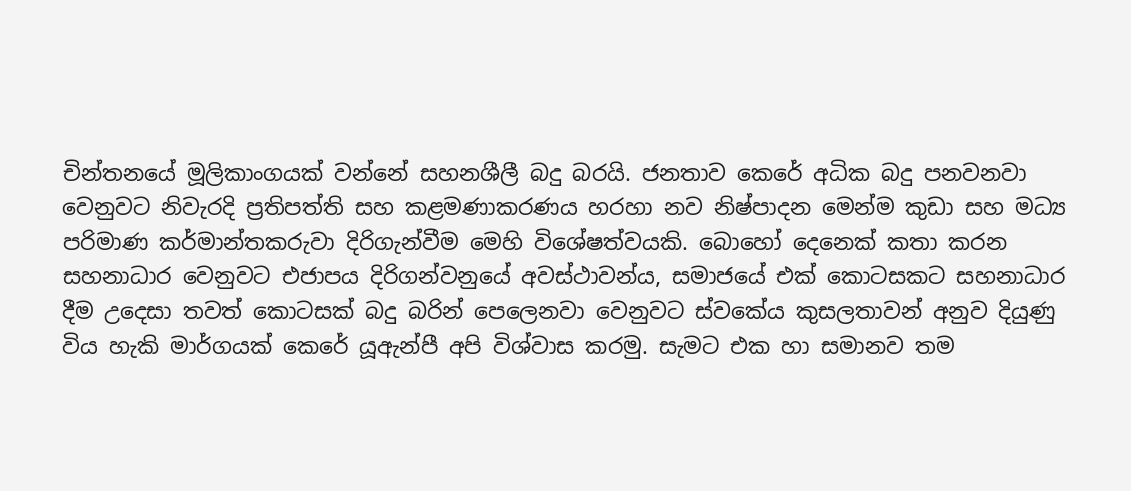චින්තනයේ මූලිකාංගයක් වන්නේ සහනශීලී බදු බරයි. ජනතාව කෙරේ අධික බදු පනවනවා වෙනුවට නිවැරදි ප්‍රතිපත්ති සහ කළමණාකරණය හරහා නව නිෂ්පාදන මෙන්ම කුඩා සහ මධ්‍ය පරිමාණ කර්මාන්තකරුවා දිරිගැන්වීම මෙහි විශේෂත්වයකි. බොහෝ දෙනෙක් කතා කරන සහනාධාර වෙනුවට එජාපය දිරිගන්වනුයේ අවස්ථාවන්ය, සමාජයේ එක් කොටසකට සහනාධාර දීම උදෙසා තවත් කොටසක් බදු බරින් පෙලෙනවා වෙනුවට ස්වකේය කුසලතාවන් අනුව දියුණු විය හැකි මාර්ගයක් කෙරේ යූඇන්පී අපි විශ්වාස කරමු. සැමට එක හා සමානව තම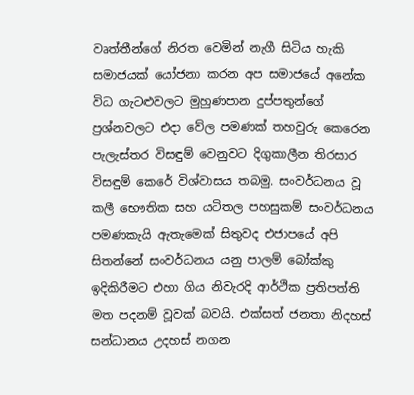වෘත්තීන්ගේ නිරත වෙමින් නැගී සිටිය හැකි සමාජයක් යෝජනා කරන අප සමාජයේ අනේක විධ ගැටළුවලට මුහුණපාන දුප්පතුන්ගේ ප්‍රශ්නවලට එදා වේල පමණක් තහවුරු කෙරෙන පැලැස්තර විසඳුම් වෙනුවට දිගුකාලීන තිරසාර විසඳුම් කෙරේ විශ්වාසය තබමු. සංවර්ධනය වූ කලී භෞතික සහ යටිතල පහසුකම් සංවර්ධනය පමණකැයි ඇතැමෙක් සිතුවද එජාපයේ අපි සිතන්නේ සංවර්ධනය යනු පාලම් බෝක්කු ඉදිකිරීමට එහා ගිය නිවැරදි ආර්ථික ප්‍රතිපත්ති මත පදනම් වූවක් බවයි. එක්සත් ජනතා නිදහස් සන්ධානය උදහස් නගන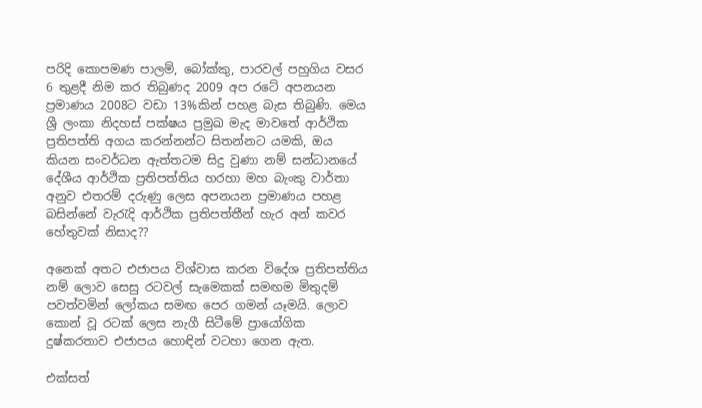පරිදි කොපමණ පාලම්, බෝක්කු, පාරවල් පහුගිය වසර 6 තුළදී නිම කර තිබුණද 2009 අප රටේ අපනයන ප්‍රමාණය 2008ට වඩා 13%කින් පහළ බැස තිබුණි. මෙය ශ්‍රී ලංකා නිදහස් පක්ෂය ප්‍රමුඛ මැද මාවතේ ආර්ථික ප්‍රතිපත්ති අගය කරන්නන්ට සිතන්නට යමකි, ඔය කියන සංවර්ධන ඇත්තටම සිදු වුණා නම් සන්ධානයේ දේශීය ආර්ථික ප්‍රතිපත්තිය හරහා මහ බැංකු වාර්තා අනුව එතරම් දරුණු ලෙස අපනයන ප්‍රමාණය පහළ බසින්නේ වැරැදි ආර්ථික ප්‍රතිපත්තීන් හැර අන් කවර හේතුවක් නිසාද??

අනෙක් අතට එජාපය විශ්වාස කරන විදේශ ප්‍රතිපත්තිය නම් ලොව සෙසු රටවල් සැමෙකක් සමඟම මිතුදම් පවත්වමින් ලෝකය සමඟ පෙර ගමන් යෑමයි. ලොව කොන් වූ රටක් ලෙස නැගී සිටීමේ ප්‍රායෝගික දුෂ්කරතාව එජාපය හොඳින් වටහා ගෙන ඇත.

එක්සත්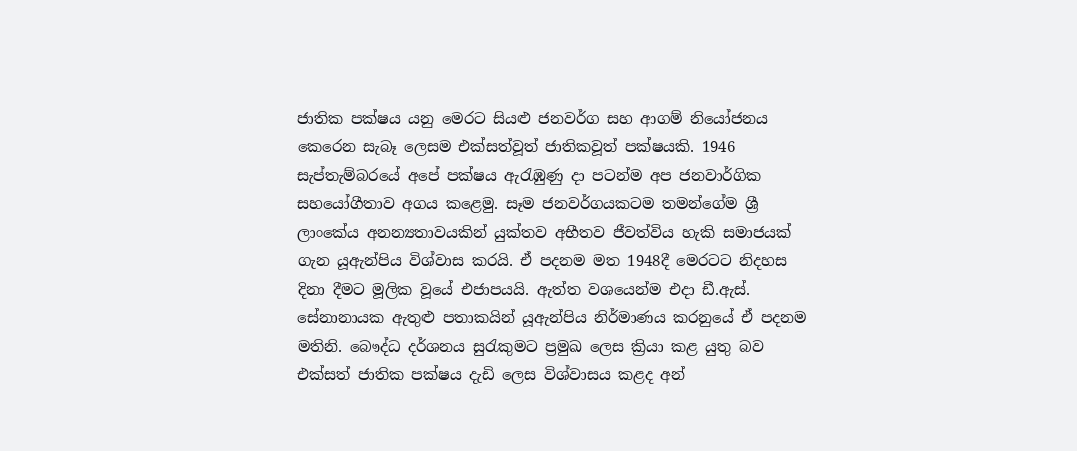ජාතික පක්ෂය යනු මෙරට සියළු ජනවර්ග සහ ආගම් නියෝජනය කෙරෙන සැබෑ ලෙසම එක්සත්වූත් ජාතිකවූත් පක්ෂයකි. 1946 සැප්තැම්බරයේ අපේ පක්ෂය ඇරැඹුණු දා පටන්ම අප ජනවාර්ගික සහයෝගීතාව අගය කළෙමු. සෑම ජනවර්ගයකටම තමන්ගේම ශ්‍රී ලාංකේය අනන්‍යතාවයකින් යුක්තව අභීතව ජීවත්විය හැකි සමාජයක් ගැන යූඇන්පිය විශ්වාස කරයි. ඒ පදනම මත 1948දී මෙරටට නිදහස දිනා දීමට මූලික වූයේ එජාපයයි. ඇත්ත වශයෙන්ම එදා ඩී.ඇස්. සේනානායක ඇතුළු පතාකයින් යූඇන්පිය නිර්මාණය කරනුයේ ඒ පදනම මතිනි. බෞද්ධ දර්ශනය සුරැකුමට ප්‍රමුඛ ලෙස ක්‍රියා කළ යුතු බව එක්සත් ජාතික පක්ෂය දැඩි ලෙස විශ්වාසය කළද අන්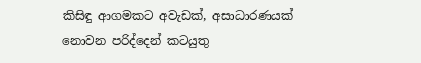කිසිඳු ආගමකට අවැඩක්, අසාධාරණයක් නොවන පරිද්දෙන් කටයුතු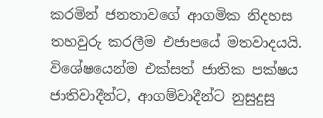කරමින් ජනතාවගේ ආගමික නිදහස තහවුරු කරලීම එජාපයේ මතවාදයයි. විශේෂයෙන්ම එක්සත් ජාතික පක්ෂය ජාතිවාදීන්ට, ආගම්වාදීන්ට නුසුදුසු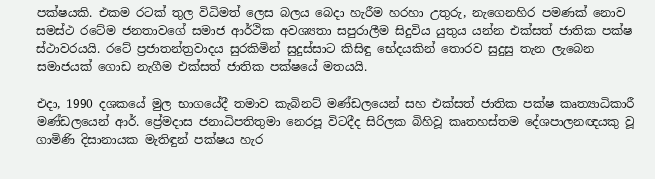පක්ෂයකි. එකම රටක් තුල විධිමත් ලෙස බලය බෙදා හැරීම හරහා උතුරු, නැගෙනහිර පමණක් නොව සමස්ථ රටේම ජනතාවගේ සමාජ ආර්ථික අවශ්‍යතා සපුරාලීම සිදුවිය යුතුය යන්න එක්සත් ජාතික පක්ෂ ස්ථාවරයයි. රටේ ප්‍රජාතන්ත්‍රවාදය සුරකිමින් සුදුස්සාට කිසිඳු භේදයකින් තොරව සුදුසු තැන ලැබෙන සමාජයක් ගොඩ නැගීම එක්සත් ජාතික පක්ෂයේ මතයයි.

එදා, 1990 දශකයේ මුල භාගයේදී තමාව කැබිනට් මණ්ඩලයෙන් සහ එක්සත් ජාතික පක්ෂ කෘත්‍යාධිකාරී මණ්ඩලයෙන් ආර්. ප්‍රේමදාස ජනාධිපතිතුමා නෙරපූ විටදීද සිරිලක බිහිවූ කෘතහස්තම දේශපාලනඥයකු වූ ගාමිණි දිසානායක මැතිඳුන් පක්ෂය හැර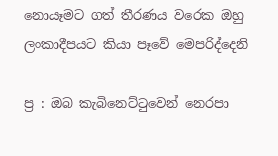නොයෑමට ගත් තීරණය වරෙක ඔහු ලංකාදීපයට කියා පෑවේ මෙපරිද්දෙනි

ප්‍ර : ඔබ කැබිනෙට්ටුවෙන් නෙරපා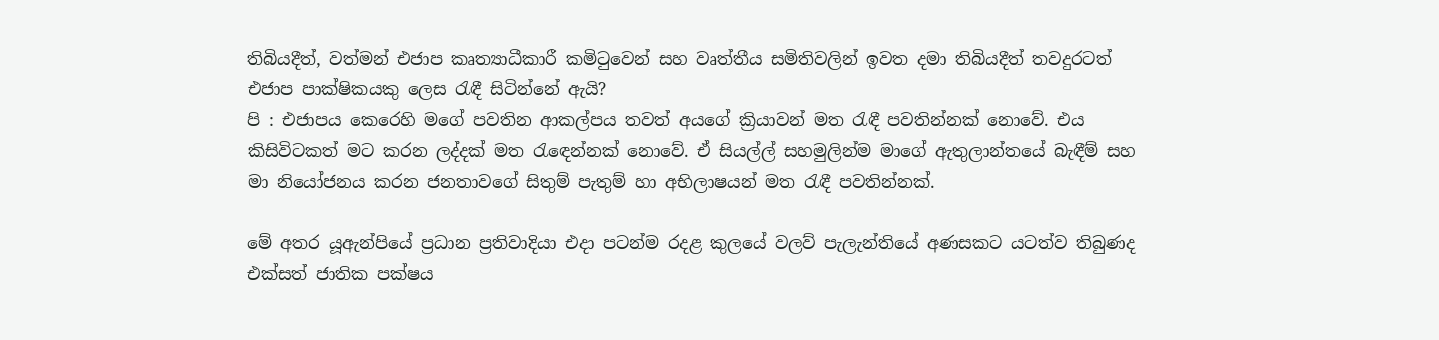තිබියදීත්, වත්මන් එජාප කෘත්‍යාධීකාරී කමිටුවෙන් සහ වෘත්තීය සමිතිවලින් ඉවත දමා තිබියදීත් තවදුරටත් එජාප පාක්ෂිකයකු ලෙස රැඳී සිටින්නේ ඇයි?
පි : එජාපය කෙරෙහි මගේ පවතින ආකල්පය තවත් අයගේ ක්‍රියාවන් මත රැඳී පවතින්නක් නොවේ. එය කිසිවිටකත් මට කරන ලද්දක් මත රැඳෙන්නක් නොවේ. ඒ සියල්ල් සහමුලින්ම මාගේ ඇතුලාන්තයේ බැඳීම් සහ මා නියෝජනය කරන ජනතාවගේ සිතුම් පැතුම් හා අභිලාෂයන් මත රැඳී පවතින්නක්.

මේ අතර යූඇන්පියේ ප්‍රධාන ප්‍රතිවාදියා එදා පටන්ම රදළ කුලයේ වලව් පැලැන්තියේ අණසකට යටත්ව තිබුණද එක්සත් ජාතික පක්ෂය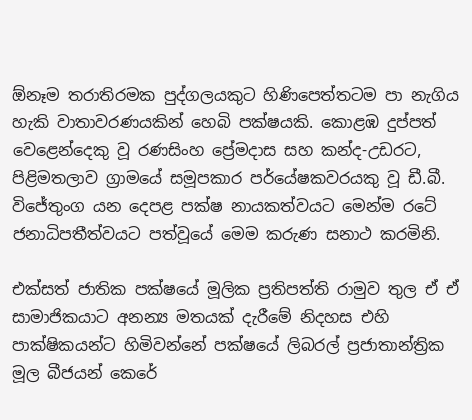ඕනෑම තරාතිරමක පුද්ගලයකුට හිණිපෙත්තටම පා නැගිය හැකි වාතාවරණයකින් හෙබි පක්ෂයකි. කොළඹ දුප්පත් වෙළෙන්දෙකු වූ රණසිංහ ප්‍රේමදාස සහ කන්ද-උඩරට, පිළිමතලාව ග්‍රාමයේ සමූපකාර පර්යේෂකවරයකු වූ ඩී.බී. විජේතුංග යන දෙපළ පක්ෂ නායකත්වයට මෙන්ම රටේ ජනාධිපතීත්වයට පත්වූයේ මෙම කරුණ සනාථ කරමිනි.

එක්සත් ජාතික පක්ෂයේ මූලික ප්‍රතිපත්ති රාමුව තුල ඒ ඒ සාමාජිකයාට අනන්‍ය මතයක් දැරීමේ නිදහස එහි පාක්ෂිකයන්ට හිමිවන්නේ පක්ෂයේ ලිබරල් ප්‍රජාතාන්ත්‍රික මූල බීජයන් කෙරේ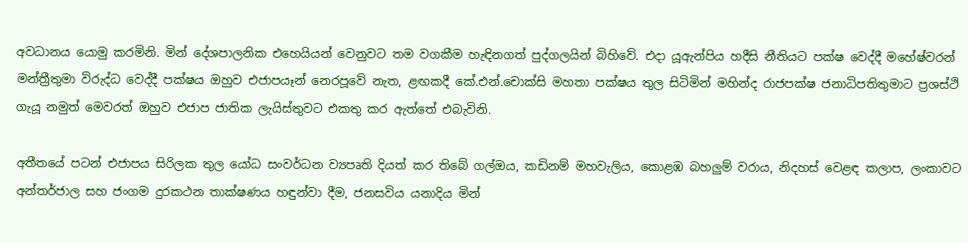අවධානය යොමු කරමිනි. මින් දේශපාලනික එහෙයියන් වෙනුවට තම වගකීම හැඳිනගත් පුද්ගලයින් බිහිවේ. එදා යූඇන්පිය හදීසි නීතියට පක්ෂ වෙද්දී මහේෂ්වරන් මන්ත්‍රීතුමා විරුද්ධ වෙද්දී පක්ෂය ඔහුව එජාපයෑන් නෙරපූවේ නැත, ළඟකදී කේ.එන්.චොක්සි මහතා පක්ෂය තුල සිටිමින් මහින්ද රාජපක්ෂ ජනාධිපතිතුමාට ප්‍රශස්ථි ගැයූ නමුත් මෙවරත් ඔහුව එජාප ජාතික ලැයිස්තුවට එකතු කර ඇත්තේ එබැවිනි.

අතීතයේ පටන් එජාපය සිරිලක තුල යෝධ සංවර්ධන ව්‍යපෘති දියත් කර තිබේ ගල්ඔය, කඩිනම් මහවැලිය, කොළඹ බහලුම් වරාය, නිදහස් වෙළඳ කලාප, ලංකාවට අන්තර්ජාල සහ ජංගම දුරකථන තාක්ෂණය හඳුන්වා දීම, ජනසවිය යනාදිය මින්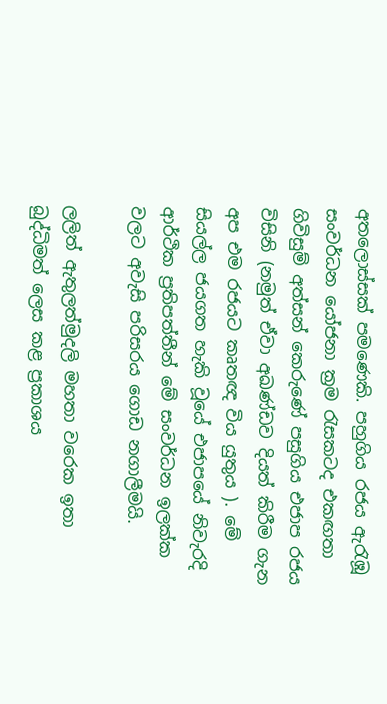අතලොස්සක් පමණෙකි. පහුගිය රජය ඇරැඹූ සංවර්ධන යෝජනා ක්‍රම රැසකටද එකඟතා ගිවිසුම් අත්සන් කෙරුණේ පසුගිය එජාප රජය විසිනි (නමුත් ඒවා අඛණ්ඩව දියත් කිරීම ගැන අප එම රජයට කෘතඥ විය යුතුය ). මේ සියල්ල ජයගත හැකි වූයේ එජාපයේ නිවැරදි ආර්ථික ප්‍රතිපත්තීන් මේ සංවර්ධන ඉලක්ක වලට අවැසි පරිසරය ගොඩ නගාලීමයි.

ලලිත් ඇතුලත්මුදලි මහතා වරෙක ඉතා බුද්ධිමත් ලෙස කළ ප්‍රකාශය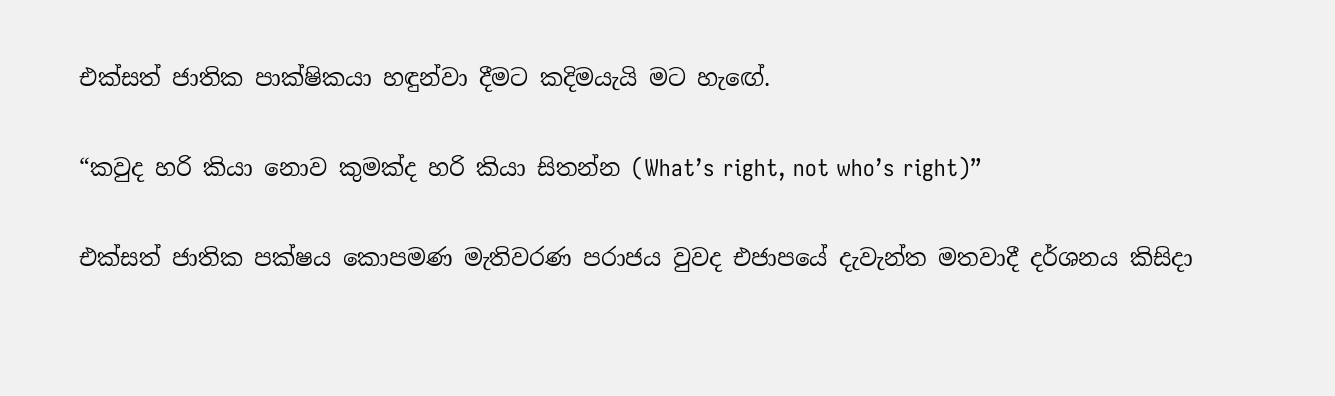එක්සත් ජාතික පාක්ෂිකයා හඳුන්වා දීමට කදිමයැයි මට හැඟේ.

“කවුද හරි කියා නොව කුමක්ද හරි කියා සිතන්න (What’s right, not who’s right)”

එක්සත් ජාතික පක්ෂය කොපමණ මැතිවරණ පරාජය වුවද එජාපයේ දැවැන්ත මතවාදී දර්ශනය කිසිදා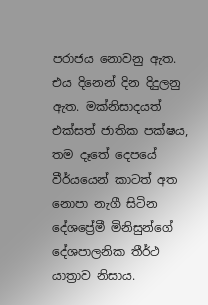පරාජය නොවනු ඇත. එය දිනෙන් දින දිදුලනු ඇත. මක්නිසාදයත් එක්සත් ජාතික පක්ෂය, තම දෑතේ දෙපයේ වීර්යයෙන් කාටත් අත නොපා නැගී සිටින දේශප්‍රේමී මිනිසුන්ගේ දේශපාලනික තීර්ථ යාත්‍රාව නිසාය.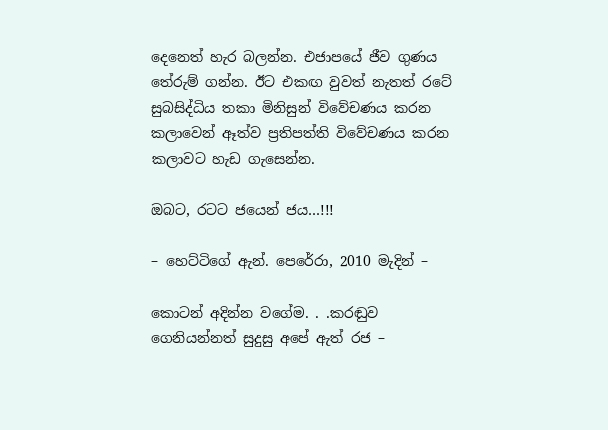දෙනෙත් හැර බලන්න. එජාපයේ ජීව ගුණය තේරුම් ගන්න. ඊට එකඟ වුවත් නැතත් රටේ සුබසිද්ධිය තකා මිනිසුන් විවේචණය කරන කලාවෙන් ඈත්ව ප්‍රතිපත්ති විවේචණය කරන කලාවට හැඩ ගැසෙන්න.

ඔබට, රටට ජයෙන් ජය…!!!

– හෙට්ටිගේ ඇන්. පෙරේරා, 2010 මැදින් –

කොටන් අදින්න වගේම. . .කරඬුව ගෙනියන්නත් සුදුසු අපේ ඇත් රජ –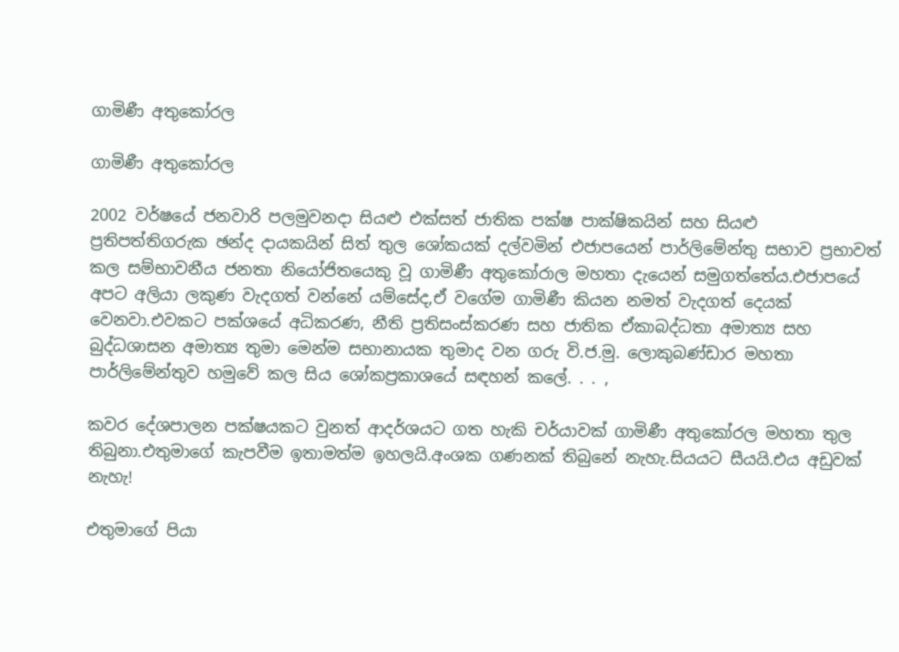ගාමිණී අතුකෝරල

ගාමිණී අතුකෝරල

2002 වර්ෂයේ ජනවාරි පලමුවනදා සියළු එක්සත් ජාතික පක්ෂ පාක්ෂිකයින් සහ සියළු ප්‍රතිපත්තිගරුක ඡන්ද දායකයින් සිත් තුල ශෝකයක් දල්වමින් එජාපයෙන් පාර්ලිමේන්තු සභාව ප්‍රභාවත් කල සම්භාවනීය ජනතා නියෝජිතයෙකු වූ ගාමිණී අතුකෝරාල මහතා දැයෙන් සමුගත්තේය.එජාපයේ අපට අලියා ලකුණ වැදගත් වන්නේ යම්සේද,ඒ වගේම ගාමිණී කියන නමත් වැදගත් දෙයක් වෙනවා.එවකට පක්ශයේ අධිකරණ, නීති ප්‍රතිසංස්කරණ සහ ජාතික ඒකාබද්ධතා අමාත්‍ය සහ බුද්ධශාසන අමාත්‍ය තුමා මෙන්ම සභානායක තුමාද වන ගරු වි.ජ.මු. ලොකුබණ්ඩාර මහතා පාර්ලිමේන්තුව හමුවේ කල සිය ශෝකප්‍රකාශයේ සඳහන් කලේ. . . ,

කවර දේශපාලන පක්ෂයකට වුනත් ආදර්ශයට ගත හැකි චර්යාවක් ගාමිණී අතුකෝරල මහතා තුල තිබුනා.එතුමාගේ කැපවීම ඉතාමත්ම ඉහලයි.අංශක ගණනක් තිබුනේ නැහැ.සියයට සීයයි.එය අඩුවක් නැහැ!

එතුමාගේ පියා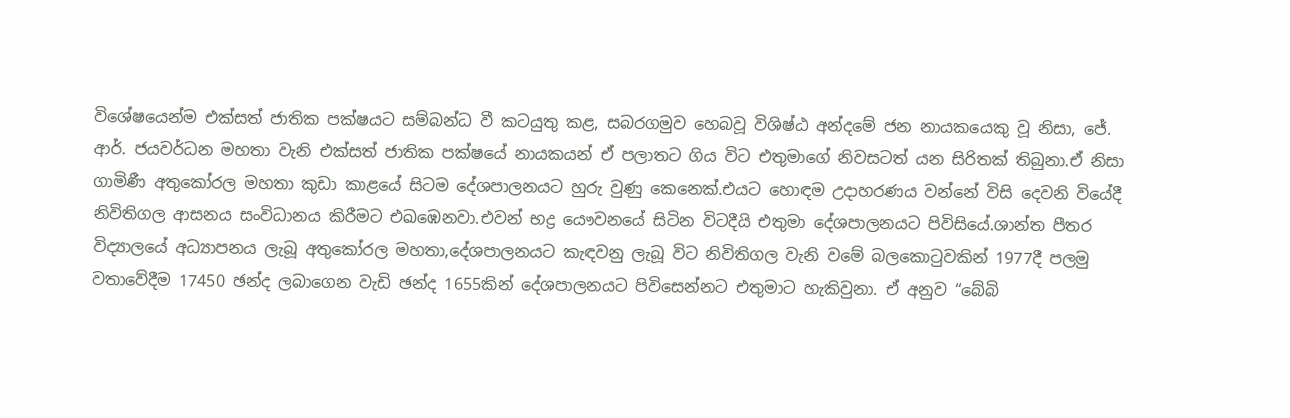විශේෂයෙන්ම එක්සත් ජාතික පක්ෂයට සම්බන්ධ වී කටයුතු කළ, සබරගමුව හෙබවූ විශිෂ්ඨ අන්දමේ ජන නායකයෙකු වූ නිසා, ජේ. ආර්. ජයවර්ධන මහතා වැනි එක්සත් ජාතික පක්ෂයේ නායකයන් ඒ පලාතට ගිය විට එතුමාගේ නිවසටත් යන සිරිතක් තිබුනා.ඒ නිසා ගාමිණී අතුකෝරල මහතා කුඩා කාළයේ සිටම දේශපාලනයට හුරු වුණු කෙනෙක්.එයට හොඳම උදාහරණය වන්නේ විසි දෙවනි වියේදී නිවිතිගල ආසනය සංවිධානය කිරීමට එඛඹෙනවා.එවන් භද්‍ර යෞවනයේ සිටින විටදීයි එතුමා දේශපාලනයට පිවිසියේ.ශාන්ත පීතර විද්‍යාලයේ අධ්‍යාපනය ලැබූ අතුකෝරල මහතා,දේශපාලනයට කැඳවනු ලැබූ විට නිවිතිගල වැනි වමේ බලකොටුවකින් 1977දී පලමු වතාවේදීම 17450 ඡන්ද ලබාගෙන වැඩි ඡන්ද 1655කින් දේශපාලනයට පිවිසෙන්නට එතුමාට හැකිවුනා. ඒ අනුව “බේබි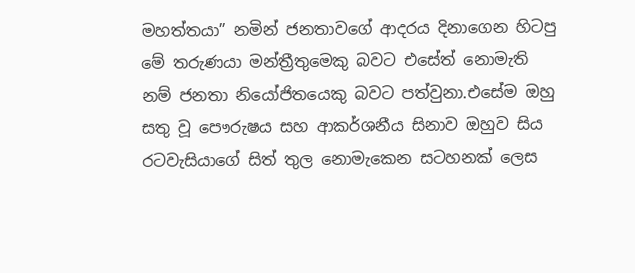මහත්තයා” නමින් ජනතාවගේ ආදරය දිනාගෙන හිටපු මේ තරුණයා මන්ත්‍රීතුමෙකු බවට එසේත් නොමැති නම් ජනතා නියෝජිතයෙකු බවට පත්වුනා.එසේම ඔහු සතු වූ පෞරුෂය සහ ආකර්ශනීය සිනාව ඔහුව සිය රටවැසියාගේ සිත් තුල නොමැකෙන සටහනක් ලෙස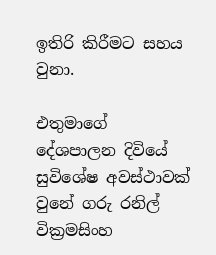ඉතිරි කිරීමට සහය වුනා.

එතුමාගේ දේශපාලන දිවියේ සුවිශේෂ අවස්ථාවක් වුනේ ගරු රනිල් වික්‍රමසිංහ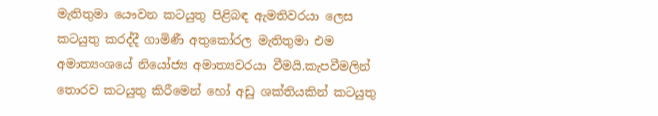මැතිතුමා යෞවන කටයුතු පිළිබඳ ඇමතිවරයා ලෙස කටයුතු කරද්දී ගාමිණී අතුකෝරල මැතිතුමා එම අමාත්‍යංශයේ නියෝජ්‍ය අමාත්‍යවරයා වීමයි.කැපවීමලින් තොරව කටයුතු කිරීමෙන් හෝ අඩු ශක්තියකින් කටයුතු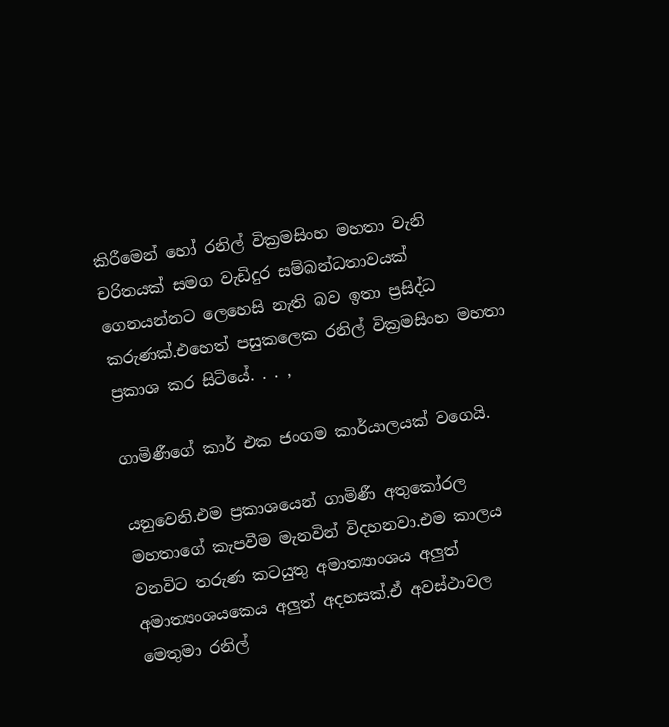කිරීමෙන් හෝ රනිල් වික්‍රමසිංහ මහතා වැනි චරිතයක් සමග වැඩිදුර සම්බන්ධතාවයක් ගෙනයන්නට ලෙහෙසි නැති බව ඉතා ප්‍රසිද්ධ කරුණක්.එහෙත් පසුකලෙක රනිල් වික්‍රමසිංහ මහතා ප්‍රකාශ කර සිටියේ. . . ,

ගාමිණීගේ කාර් එක ජංගම කාර්යාලයක් වගෙයි.

යනුවෙනි.එම ප්‍රකාශයෙන් ගාමිණී අතුකෝරල මහතාගේ කැපවීම මැනවින් විදහනවා.එම කාලය වනවිට තරුණ කටයුතු අමාත්‍යාංශය අලුත් අමාත්‍යංශයකෙය අලුත් අදහසක්.ඒ අවස්ථාවල මෙතුමා රනිල්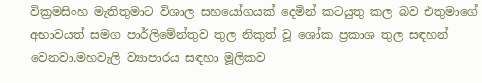වික්‍රමසිංහ මැතිතුමාට විශාල සහයෝගයක් දෙමින් කටයුතු කල බව එතුමාගේ අභාවයත් සමග පාර්ලිමේන්තුව තුල නිකුත් වූ ශෝක ප්‍රකාශ තුල සඳහන් වෙනවා.මහවැලි ව්‍යාපාරය සඳහා මූලිකව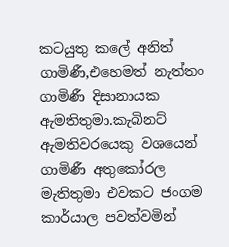කටයුතු කලේ අනිත් ගාමිණී,එහෙමත් නැත්තං ගාමිණී දිසානායක ඇමතිතුමා.කැබිනට් ඇමතිවරයෙකු වශයෙන් ගාමිණී අතුකෝරල මැතිතුමා එවකට ජංගම කාර්යාල පවත්වමින්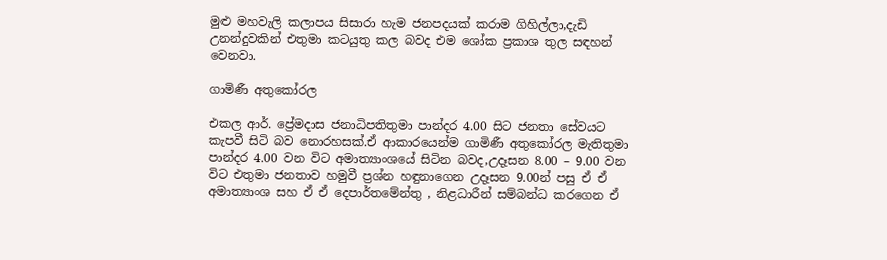මුළු මහවැලි කලාපය සිසාරා හැම ජනපදයක් කරාම ගිහිල්ලා,දැඩි උනන්දුවකින් එතුමා කටයුතු කල බවද එම ශෝක ප්‍රකාශ තුල සඳහන් වෙනවා.

ගාමිණී අතුකෝරල

එකල ආර්. ප්‍රේමදාස ජනාධිපතිතුමා පාන්දර 4.00 සිට ජනතා සේවයට කැපවී සිටි බව නොරහසක්.ඒ ආකාරයෙන්ම ගාමිණී අතුකෝරල මැතිතුමා පාන්දර 4.00 වන විට අමාත්‍යාංශයේ සිටින බවද,උදෑසන 8.00 – 9.00 වන විට එතුමා ජනතාව හමුවී ප්‍රශ්න හඳුනාගෙන උදෑසන 9.00න් පසු ඒ ඒ අමාත්‍යාංශ සහ ඒ ඒ දෙපාර්තමේන්තු , නිළධාරීන් සම්බන්ධ කරගෙන ඒ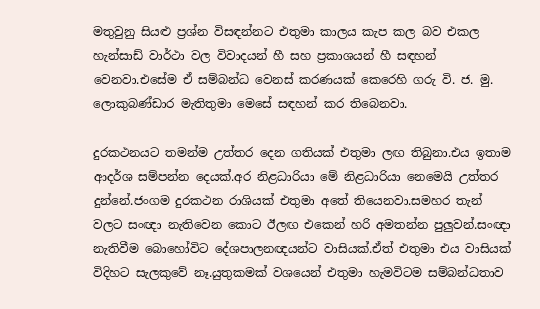මතුවුනු සියළු ප්‍රශ්න විසඳන්නට එතුමා කාලය කැප කල බව එකල හැන්සාඩ් වාර්ථා වල විවාදයන් හී සහ ප්‍රකාශයන් හී සඳහන් වෙනවා.එසේම ඒ සම්බන්ධ වෙනස් කරණයක් කෙරෙහි ගරු වි. ජ. මු. ලොකුබණ්ඩාර මැතිතුමා මෙසේ සඳහන් කර තිබෙනවා.

දුරකථනයට තමන්ම උත්තර දෙන ගතියක් එතුමා ලඟ තිබුනා.එය ඉතාම ආදර්ශ සම්පන්න දෙයක්.අර නිළධාරියා මේ නිළධාරියා නෙමෙයි උත්තර දුන්නේ.ජංගම දුරකථන රාශියක් එතුමා අතේ තියෙනවා.සමහර තැන් වලට සංඥා නැතිවෙන කොට ඊලඟ එකෙන් හරි අමතන්න පුලුවන්.සංඥා නැතිවීම බොහෝවිට දේශපාලනඥයන්ට වාසියක්.ඒත් එතුමා එය වාසියක් විදිහට සැලකුවේ නෑ.යුතුකමක් වශයෙන් එතුමා හැමවිටම සම්බන්ධතාව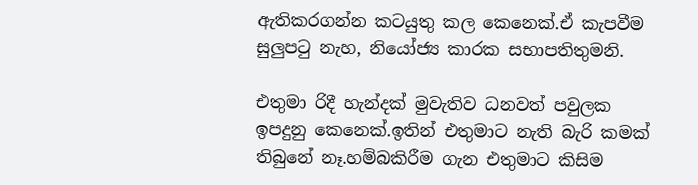ඇතිකරගන්න කටයුතු කල කෙනෙක්.ඒ කැපවීම සුලුපටු නැහ, නියෝජ්‍ය කාරක සභාපතිතුමනි.

එතුමා රිදී හැන්දක් මුවැතිව ධනවත් පවුලක ඉපදුනු කෙනෙක්.ඉතින් එතුමාට නැති බැරි කමක් තිබුනේ නෑ.හම්බකිරීම ගැන එතුමාට කිසිම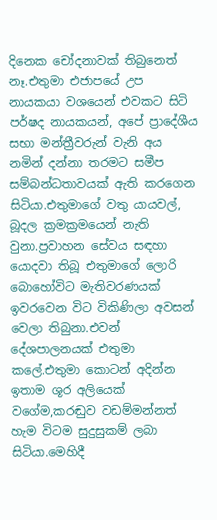දිනෙක චෝදනාවක් තිබුනෙත් නෑ.එතුමා එජාපයේ උප නායකයා වශයෙන් එවකට සිටි පර්ෂද නායකයන්, අපේ ප්‍රාදේශීය සභා මන්ත්‍රීවරුන් වැනි අය නමින් දන්නා තරමට සමීප සම්බන්ධතාවයක් ඇති කරගෙන සිටියා.එතුමාගේ වතු යායවල්, බූදල ක්‍රමක්‍රමයෙන් නැති වුනා.ප්‍රවාහන සේවය සඳහා යොදවා තිබූ එතුමාගේ ලොරි බොහෝවිට මැතිවරණයක් ඉවරවෙන විට විකිණිලා අවසන් වෙලා තිබුනා.එවන් දේශපාලනයක් එතුමා කලේ.එතුමා කොටන් අදින්න ඉතාම ශූර අලියෙක් වගේම,කරඬුව වඩම්මන්නත් හැම විටම සුදුසුකම් ලබා සිටියා.මෙහිදී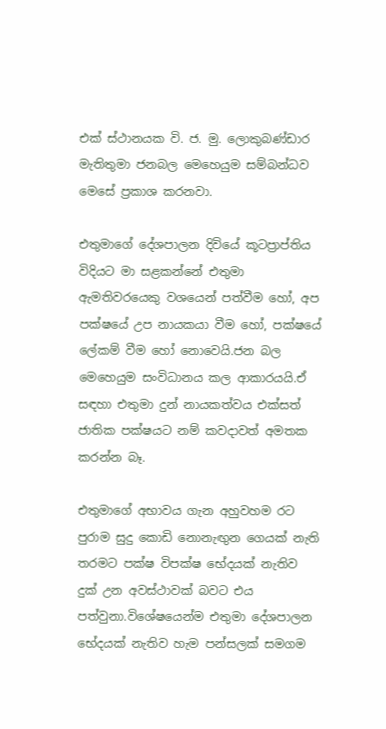එක් ස්ථානයක වි. ජ. මු. ලොකුබණ්ඩාර මැතිතුමා ජනබල මෙහෙයුම සම්බන්ධව මෙසේ ප්‍රකාශ කරනවා.

එතුමාගේ දේශපාලන දිවියේ කූටප්‍රාප්තිය විදියට මා සළකන්නේ එතුමා ඇමතිවරයෙකු වශයෙන් පත්වීම හෝ, අප පක්ෂයේ උප නායකයා වීම හෝ, පක්ෂයේ ලේකම් වීම හෝ නොවෙයි.ජන බල මෙහෙයුම සංවිධානය කල ආකාරයයි.ඒ සඳහා එතුමා දුන් නායකත්වය එක්සත් ජාතික පක්ෂයට නම් කවදාවත් අමතක කරන්න බෑ.

එතුමාගේ අභාවය ගැන අහුවහම රට පුරාම සුදු කොඩි නොනැඟුන ගෙයක් නැති තරමට පක්ෂ විපක්ෂ භේදයක් නැතිව දුක් උන අවස්ථාවක් බවට එය පත්වුනා.විශේෂයෙන්ම එතුමා දේශපාලන භේදයක් නැතිව හැම පන්සලක් සමගම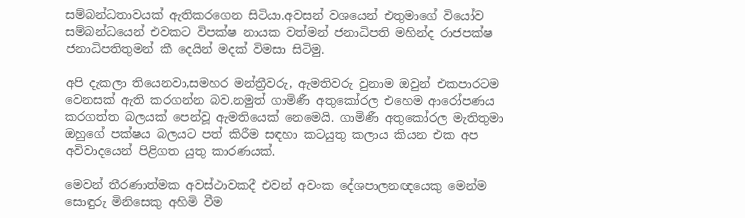සම්බන්ධතාවයක් ඇතිකරගෙන සිටියා.අවසන් වශයෙන් එතුමාගේ වියෝව සම්බන්ධයෙන් එවකට විපක්ෂ නායක වත්මන් ජනාධිපති මහින්ද රාජපක්ෂ ජනාධිපතිතුමන් කී දෙයින් මදක් විමසා සිටිමු.

අපි දැකලා තියෙනවා,සමහර මන්ත්‍රීවරු, ඇමතිවරු වුනාම ඔවුන් එකපාරටම වෙනසක් ඇති කරගන්න බව.නමුත් ගාමිණී අතුකෝරල එහෙම ආරෝපණය කරගත්ත බලයක් පෙන්වූ ඇමතියෙක් නෙමෙයි. ගාමිණී අතුකෝරල මැතිතුමා ඔහුගේ පක්ෂය බලයට පත් කිරීම සඳහා කටයුතු කලාය කියන එක අප අවිවාදයෙන් පිළිගත යුතු කාරණයක්.

මෙවන් තීරණාත්මක අවස්ථාවකදී එවන් අවංක දේශපාලනඥයෙකු මෙන්ම සොඳුරු මිනිසෙකු අහිමි වීම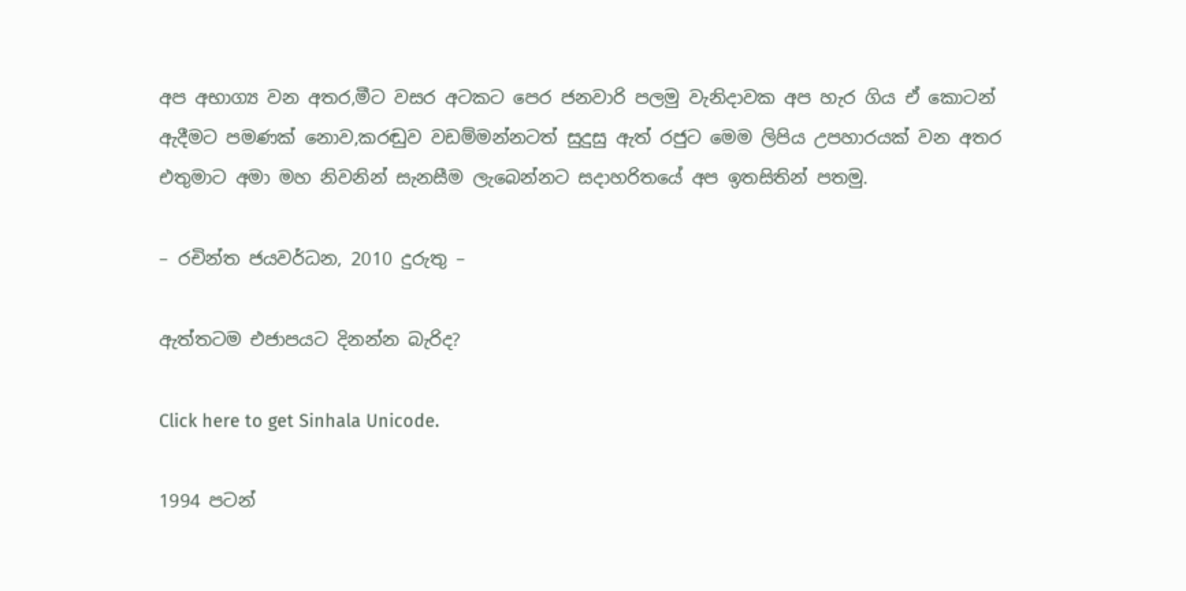අප අභාග්‍ය වන අතර,මීට වසර අටකට පෙර ජනවාරි පලමු වැනිදාවක අප හැර ගිය ඒ කොටන් ඇදීමට පමණක් නොව,කරඬුව වඩම්මන්නටත් සුදුසු ඇත් රජුට මෙම ලිපිය උපහාරයක් වන අතර එතුමාට අමා මහ නිවනින් සැනසීම ලැබෙන්නට සදාහරිතයේ අප ඉතසිතින් පතමු.

– රචින්ත ජයවර්ධන, 2010 දුරුතු –

ඇත්තටම එජාපයට දිනන්න බැරිද?

Click here to get Sinhala Unicode.

1994 පටන්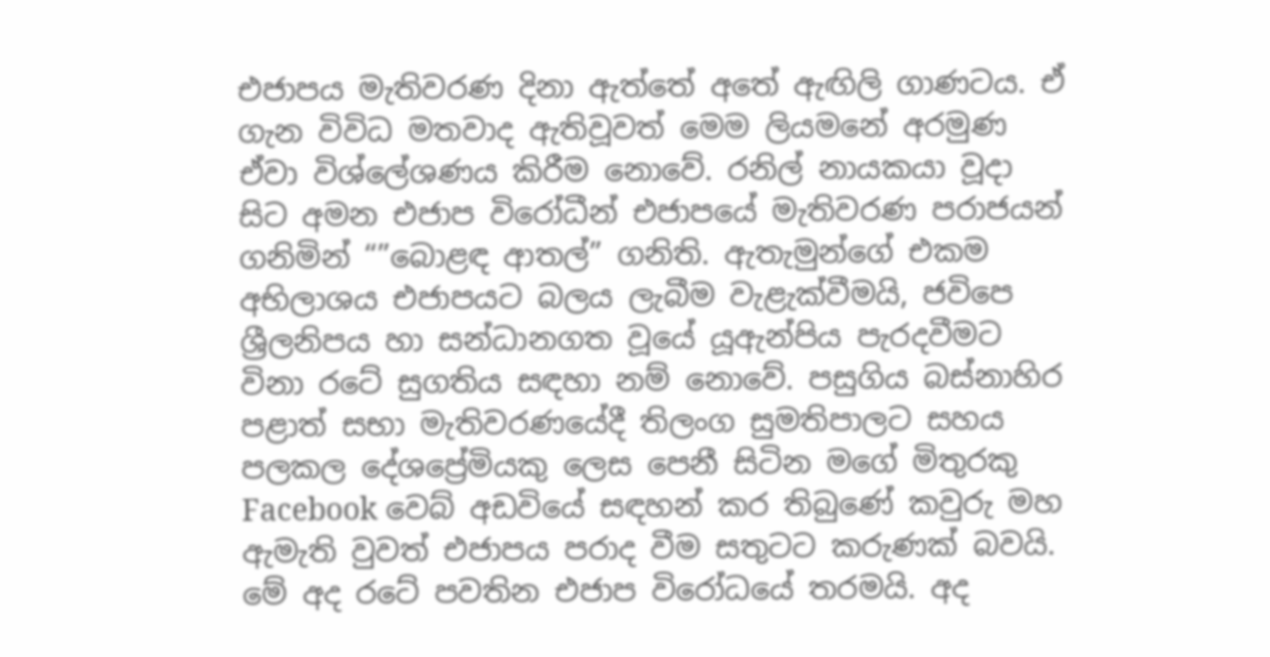එජාපය මැතිවරණ දිනා ඇත්තේ අතේ ඇඟිලි ගාණටය. ඒ ගැන විවිධ මතවාද ඇතිවූවත් මෙම ලියමනේ අරමුණ ඒවා විශ්ලේශණය කිරීම නොවේ. රනිල් නායකයා වූදා සිට අමන එජාප විරෝධීන් එජාපයේ මැතිවරණ පරාජයන් ගනිමින් “”බොළඳ ආතල්” ගනිති. ඇතැමුන්ගේ එකම අභිලාශය එජාපයට බලය ලැබීම වැළැක්වීමයි, ජවිපෙ ශ්‍රීලනිපය හා සන්ධානගත වූයේ යූඇන්පිය පැරදවීමට විනා රටේ සුගතිය සඳහා නම් නොවේ. පසුගිය බස්නාහිර පළාත් සභා මැතිවරණයේදී තිලංග සුමතිපාලට සහය පලකල දේශප්‍රේමියකු ලෙස පෙනී සිටින මගේ මිතුරකු Facebook වෙබ් අඩවියේ සඳහන් කර තිබුණේ කවුරු මහ ඇමැති වුවත් එජාපය පරාද වීම සතුටට කරුණක් බවයි. මේ අද රටේ පවතින එජාප විරෝධයේ තරමයි. අද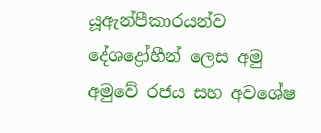යූඇන්පීකාරයන්ව දේශද්‍රෝහීන් ලෙස අමු අමුවේ රජය සහ අවශේෂ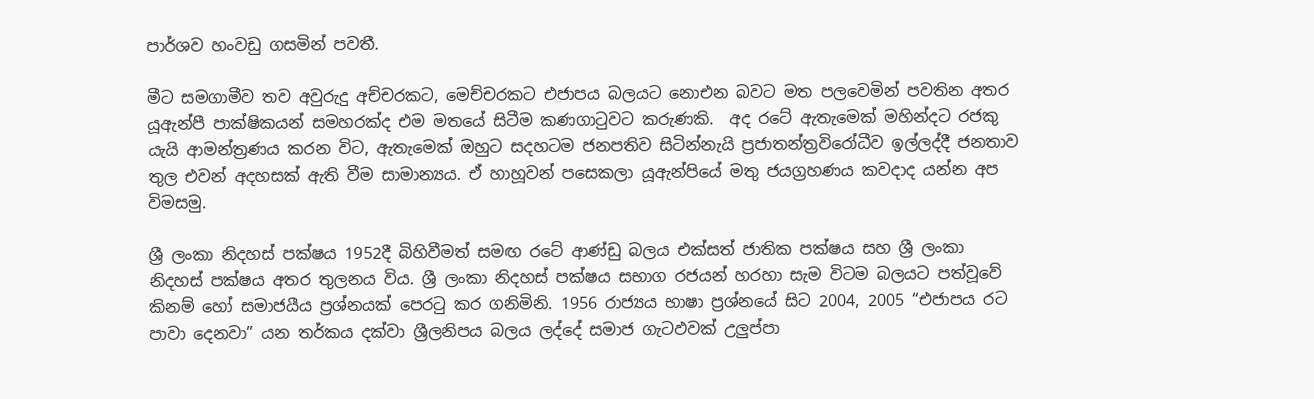පාර්ශව හංවඩු ගසමින් පවතී.

මීට සමගාමීව තව අවුරුදු අච්චරකට, මෙච්චරකට එජාපය බලයට නොඑන බවට මත පලවෙමින් පවතින අතර යූඇන්පී පාක්ෂිකයන් සමහරක්ද එම මතයේ සිටීම කණගාටුවට කරුණකි.  අද රටේ ඇතැමෙක් මහින්දට රජකු යැයි ආමන්ත්‍රණය කරන විට, ඇතැමෙක් ඔහුට සදහටම ජනපතිව සිටින්නැයි ප්‍රජාතන්ත්‍රවිරෝධීව ඉල්ලද්දී ජනතාව තුල එවන් අදහසක් ඇති වීම සාමාන්‍යය. ඒ හාහූවන් පසෙකලා යූඇන්පියේ මතු ජයග්‍රහණය කවදාද යන්න අප විමසමු.

ශ්‍රී ලංකා නිදහස් පක්ෂය 1952දී බිහිවීමත් සමඟ රටේ ආණ්ඩු බලය එක්සත් ජාතික පක්ෂය සහ ශ්‍රී ලංකා නිදහස් පක්ෂය අතර තුලනය විය. ශ්‍රී ලංකා නිදහස් පක්ෂය සභාග රජයන් හරහා සැම විටම බලයට පත්වූවේ කිනම් හෝ සමාජයීය ප්‍රශ්නයක් පෙරටු කර ගනිමිනි. 1956 රාජ්‍යය භාෂා ප්‍රශ්නයේ සිට 2004, 2005 “එජාපය රට පාවා දෙනවා” යන තර්කය දක්වා ශ්‍රීලනිපය බලය ලද්දේ සමාජ ගැටඵවක් උලුප්පා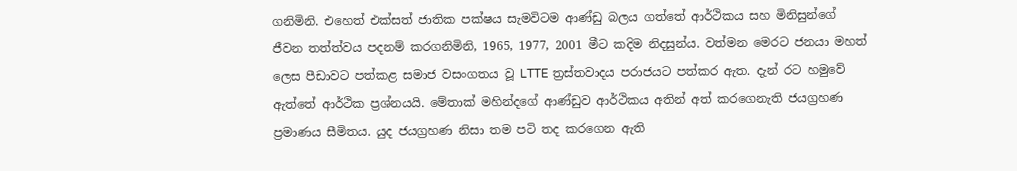ගනිමිනි. එහෙත් එක්සත් ජාතික පක්ෂය සැමවිටම ආණ්ඩු බලය ගත්තේ ආර්ථිකය සහ මිනිසුන්ගේ ජීවන තත්ත්වය පදනම් කරගනිමිනි, 1965, 1977, 2001 මීට කදිම නිදසුන්ය. වත්මන මෙරට ජනයා මහත් ලෙස පීඩාවට පත්කළ සමාජ වසංගතය වූ LTTE ත්‍රස්තවාදය පරාජයට පත්කර ඇත. දැන් රට හමුවේ ඇත්තේ ආර්ථික ප්‍රශ්නයයි. මේතාක් මහින්දගේ ආණ්ඩුව ආර්ථිකය අතින් අත් කරගෙනැති ජයග්‍රහණ ප්‍රමාණය සීමිතය. යුද ජයග්‍රහණ නිසා තම පටි තද කරගෙන ඇති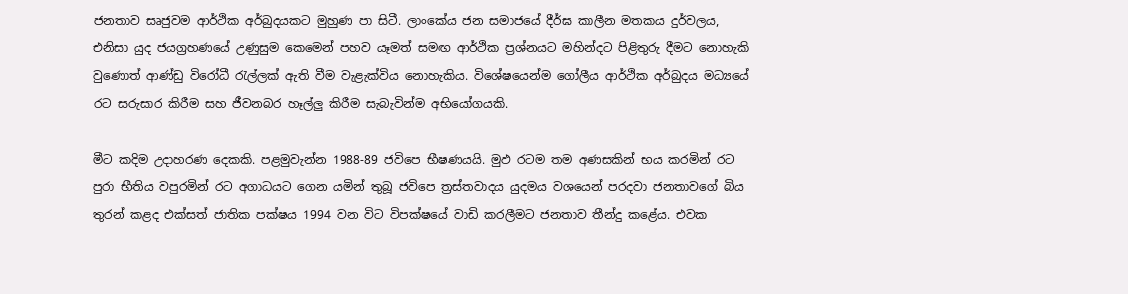ජනතාව සෘජුවම ආර්ථික අර්බුදයකට මුහුණ පා සිටී. ලාංකේය ජන සමාජයේ දීර්ඝ කාලීන මතකය දුර්වලය, එනිසා යුද ජයග්‍රහණයේ උණුසුම කෙමෙන් පහව යෑමත් සමඟ ආර්ථික ප්‍රශ්නයට මහින්දට පිළිතුරු දීමට නොහැකි වුණොත් ආණ්ඩු විරෝධී රැල්ලක් ඇති වීම වැළැක්විය නොහැකිය. විශේෂයෙන්ම ගෝලීය ආර්ථික අර්බුදය මධ්‍යයේ රට සරුසාර කිරීම සහ ජීවනබර හෑල්ලු කිරීම සැබැවින්ම අභියෝගයකි.

මීට කදිම උදාහරණ දෙකකි. පළමුවැන්න 1988-89 ජවිපෙ භීෂණයයි. මුඵ රටම තම අණසකින් භය කරමින් රට පුරා භීතිය වපුරමින් රට අගාධයට ගෙන යමින් තුබූ ජවිපෙ ත්‍රස්තවාදය යුදමය වශයෙන් පරදවා ජනතාවගේ බිය තුරන් කළද එක්සත් ජාතික පක්ෂය 1994 වන විට විපක්ෂයේ වාඩි කරලීමට ජනතාව තීන්දු කළේය. එවක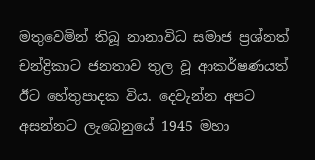මතුවෙමින් තිබූ නානාවිධ සමාජ ප්‍රශ්නත් චන්ද්‍රිකාට ජනතාව තුල වූ ආකර්ෂණයත් ඊට හේතුපාදක විය. දෙවැන්න අපට අසන්නට ලැබෙනුයේ 1945 මහා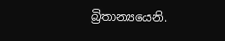බ්‍රිතාන්‍යයෙනි.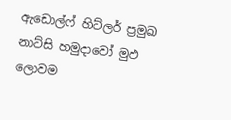ඇඩොල්ෆ් හිට්ලර් ප්‍රමුඛ නාට්සි හමුදාවෝ මුඵ ලොවම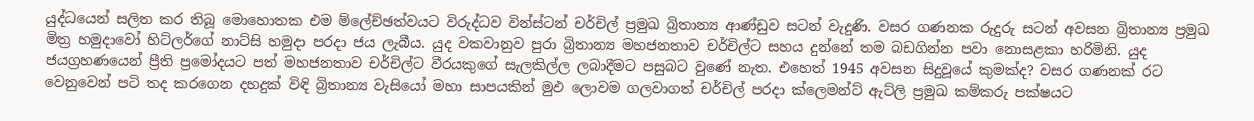යුද්ධයෙන් සලිත කර තිබූ මොහොතක එම ම්ලේච්ඡත්වයට විරුද්ධව වින්ස්ටන් චර්චිල් ප්‍රමුඛ බ්‍රිතාන්‍ය ආණ්ඩුව සටන් වැදුණි. වසර ගණනක රුදුරු සටන් අවසන බ්‍රිතාන්‍ය ප්‍රමුඛ මිත්‍ර හමුදාවෝ හිට්ලර්ගේ නාට්සි හමුදා පරදා ජය ලැබීය. යුද වකවානුව පුරා බ්‍රිතාන්‍ය මහජනතාව චර්චිල්ට සහය දුන්නේ තම බඩගින්න පවා නොසළකා හරිමිනි. යුද ජයග්‍රහණයෙන් ප්‍රීති ප්‍රමෝදයට පත් මහජනතාව චර්චිල්ට වීරයකුගේ සැලකිල්ල ලබාදීමට පසුබට වුණේ නැත. එහෙත් 1945 අවසන සිදුවූයේ කුමක්ද? වසර ගණනක් රට වෙනුවෙන් පටි තද කරගෙන දහදුක් විඳි බ්‍රිතාන්‍ය වැසියෝ මහා සාපයකින් මුඵ ලොවම ගලවාගත් චර්චිල් පරදා ක්ලෙමන්ට් ඇට්ලි ප්‍රමුඛ කම්කරු පක්ෂයට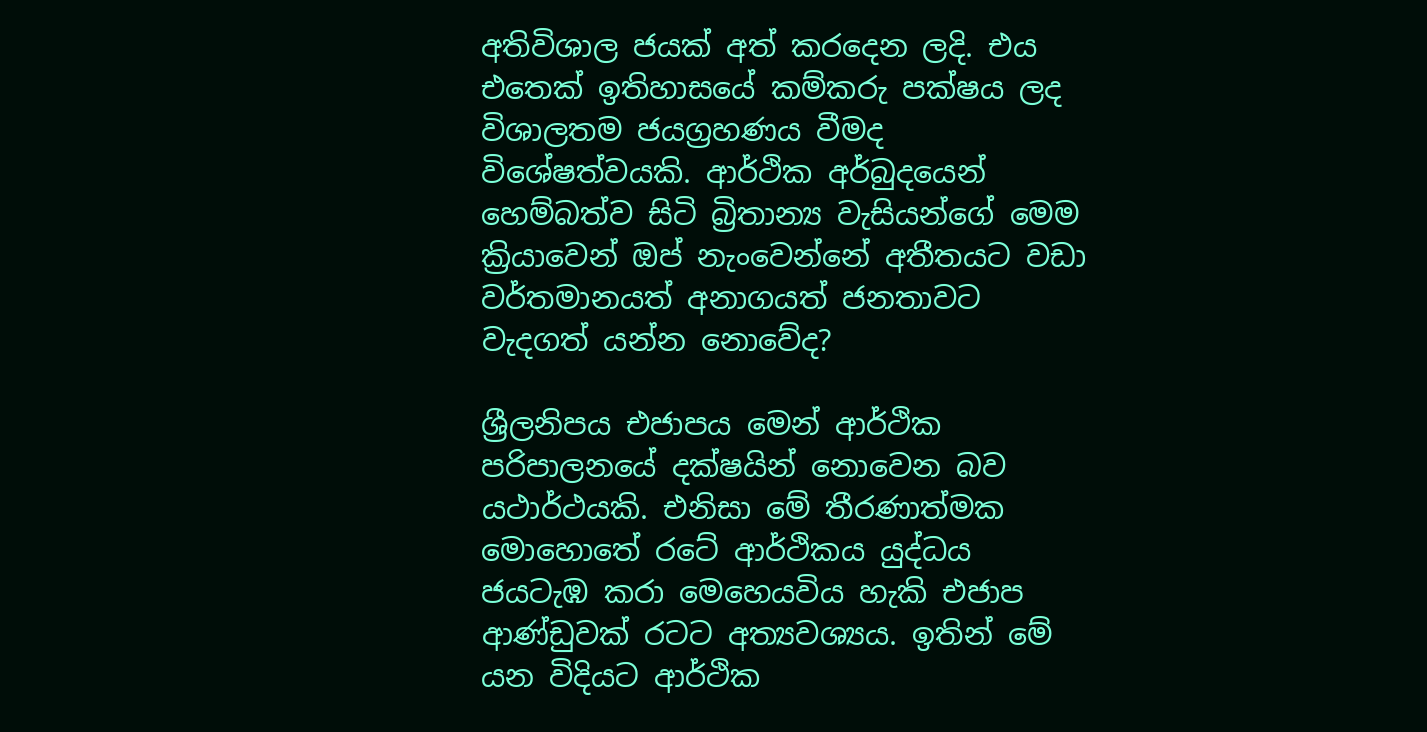අතිවිශාල ජයක් අත් කරදෙන ලදි. එය එතෙක් ඉතිහාසයේ කම්කරු පක්ෂය ලද විශාලතම ජයග්‍රහණය වීමද විශේෂත්වයකි. ආර්ථික අර්බුදයෙන් හෙම්බත්ව සිටි බ්‍රිතාන්‍ය වැසියන්ගේ මෙම ක්‍රියාවෙන් ඔප් නැංවෙන්නේ අතීතයට වඩා වර්තමානයත් අනාගයත් ජනතාවට වැදගත් යන්න නොවේද?

ශ්‍රීලනිපය එජාපය මෙන් ආර්ථික පරිපාලනයේ දක්ෂයින් නොවෙන බව යථාර්ථයකි. එනිසා මේ තීරණාත්මක මොහොතේ රටේ ආර්ථිකය යුද්ධය ජයටැඹ කරා මෙහෙයවිය හැකි එජාප ආණ්ඩුවක් රටට අත්‍යවශ්‍යය. ඉතින් මේ යන විදියට ආර්ථික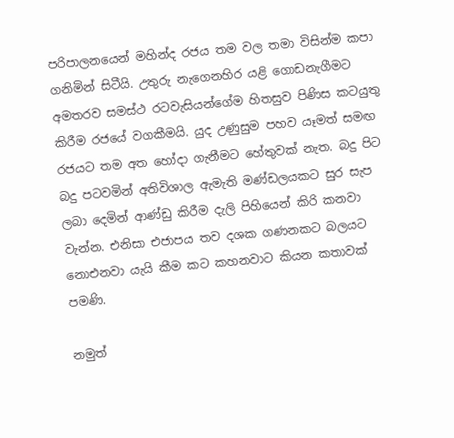පරිපාලනයෙන් මහින්ද රජය තම වල තමා විසින්ම කපා ගනිමින් සිටීයි. උතුරු නැගෙනහිර යළි ගොඩනැගීමට අමතරව සමස්ථ රටවැසියන්ගේම හිතසුව පිණිස කටයුතු කිරීම රජයේ වගකීමයි. යුද උණුසුම පහව යෑමත් සමඟ රජයට තම අත හෝදා ගැනීමට හේතුවක් නැත. බදු පිට බදු පටවමින් අතිවිශාල ඇමැති මණ්ඩලයකට සුර සැප ලබා දෙමින් ආණ්ඩු කිරීම දැලි පිහියෙන් කිරි කනවා වැන්න. එනිසා එජාපය තව දශක ගණනකට බලයට නොඑනවා යැයි කීම කට කහනවාට කියන කතාවක් පමණි.

නමුත්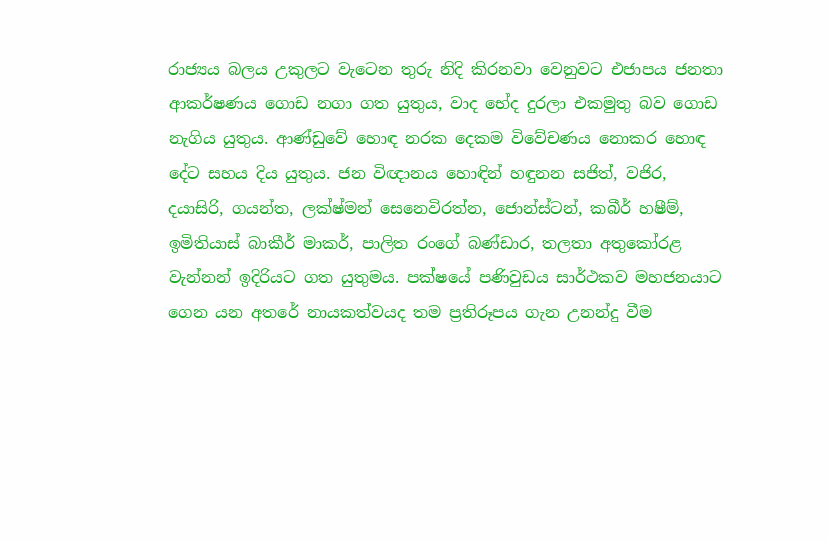රාජ්‍යය බලය උකුලට වැටෙන තුරු නිදි කිරනවා වෙනුවට එජාපය ජනතා ආකර්ෂණය ගොඩ නගා ගත යුතුය, වාද භේද දුරලා එකමුතු බව ගොඩ නැගිය යුතුය. ආණ්ඩුවේ හොඳ නරක දෙකම විවේචණය නොකර හොඳ දේට සහය දිය යුතුය. ජන විඥානය හොඳින් හඳුනන සජිත්, වජිර, දයාසිරි, ගයන්ත, ලක්ෂ්මන් සෙනෙවිරත්න, ජොන්ස්ටන්, කබීර් හෂීම්, ඉමිතියාස් බාකීර් මාකර්, පාලිත රංගේ බණ්ඩාර, තලතා අතුකෝරළ වැන්නන් ඉදිරියට ගත යුතුමය. පක්ෂයේ පණිවුඩය සාර්ථකව මහජනයාට ගෙන යන අතරේ නායකත්වයද තම ප්‍රතිරූපය ගැන උනන්දු වීම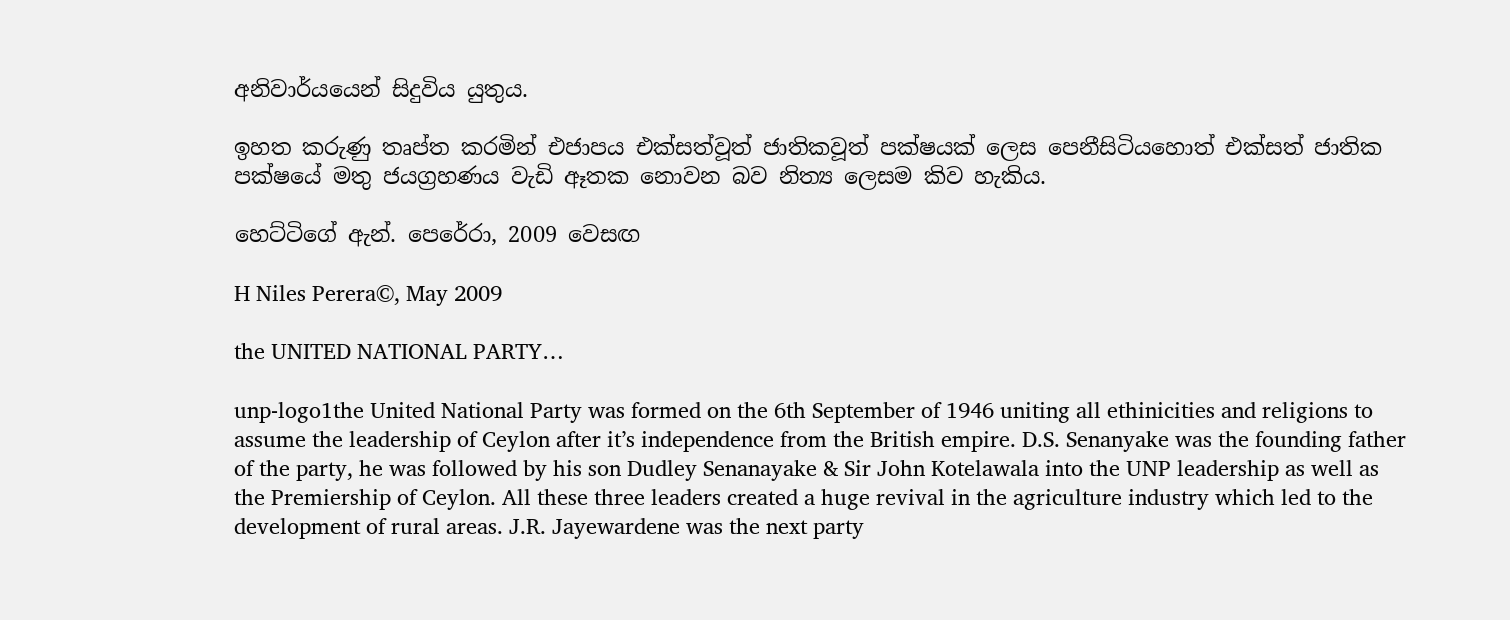අනිවාර්යයෙන් සිදුවිය යුතුය.

ඉහත කරුණු තෘප්ත කරමින් එජාපය එක්සත්වූත් ජාතිකවූත් පක්ෂයක් ලෙස පෙනීසිටියහොත් එක්සත් ජාතික පක්ෂයේ මතු ජයග්‍රහණය වැඩි ඈතක නොවන බව නිත්‍ය ලෙසම කිව හැකිය.

හෙට්ටිගේ ඇන්. පෙරේරා, 2009 වෙසඟ

H Niles Perera©, May 2009

the UNITED NATIONAL PARTY…

unp-logo1the United National Party was formed on the 6th September of 1946 uniting all ethinicities and religions to assume the leadership of Ceylon after it’s independence from the British empire. D.S. Senanyake was the founding father of the party, he was followed by his son Dudley Senanayake & Sir John Kotelawala into the UNP leadership as well as the Premiership of Ceylon. All these three leaders created a huge revival in the agriculture industry which led to the development of rural areas. J.R. Jayewardene was the next party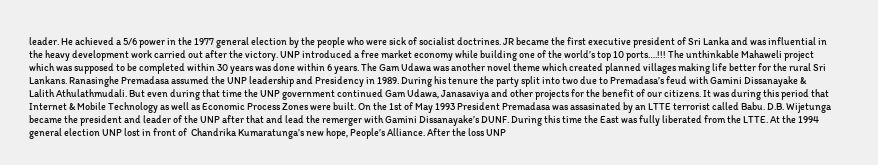leader. He achieved a 5/6 power in the 1977 general election by the people who were sick of socialist doctrines. JR became the first executive president of Sri Lanka and was influential in the heavy development work carried out after the victory. UNP introduced a free market economy while building one of the world’s top 10 ports….!!! The unthinkable Mahaweli project which was supposed to be completed within 30 years was done within 6 years. The Gam Udawa was another novel theme which created planned villages making life better for the rural Sri Lankans. Ranasinghe Premadasa assumed the UNP leadership and Presidency in 1989. During his tenure the party split into two due to Premadasa’s feud with Gamini Dissanayake & Lalith Athulathmudali. But even during that time the UNP government continued Gam Udawa, Janasaviya and other projects for the benefit of our citizens. It was during this period that Internet & Mobile Technology as well as Economic Process Zones were built. On the 1st of May 1993 President Premadasa was assasinated by an LTTE terrorist called Babu. D.B. Wijetunga became the president and leader of the UNP after that and lead the remerger with Gamini Dissanayake’s DUNF. During this time the East was fully liberated from the LTTE. At the 1994 general election UNP lost in front of  Chandrika Kumaratunga’s new hope, People’s Alliance. After the loss UNP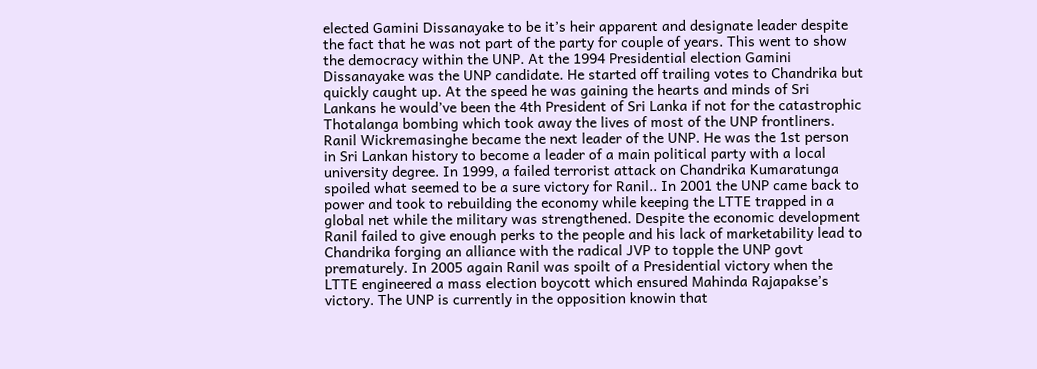elected Gamini Dissanayake to be it’s heir apparent and designate leader despite the fact that he was not part of the party for couple of years. This went to show the democracy within the UNP. At the 1994 Presidential election Gamini Dissanayake was the UNP candidate. He started off trailing votes to Chandrika but quickly caught up. At the speed he was gaining the hearts and minds of Sri Lankans he would’ve been the 4th President of Sri Lanka if not for the catastrophic Thotalanga bombing which took away the lives of most of the UNP frontliners. Ranil Wickremasinghe became the next leader of the UNP. He was the 1st person in Sri Lankan history to become a leader of a main political party with a local university degree. In 1999, a failed terrorist attack on Chandrika Kumaratunga spoiled what seemed to be a sure victory for Ranil.. In 2001 the UNP came back to power and took to rebuilding the economy while keeping the LTTE trapped in a global net while the military was strengthened. Despite the economic development Ranil failed to give enough perks to the people and his lack of marketability lead to Chandrika forging an alliance with the radical JVP to topple the UNP govt prematurely. In 2005 again Ranil was spoilt of a Presidential victory when the LTTE engineered a mass election boycott which ensured Mahinda Rajapakse’s victory. The UNP is currently in the opposition knowin that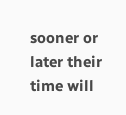sooner or later their time will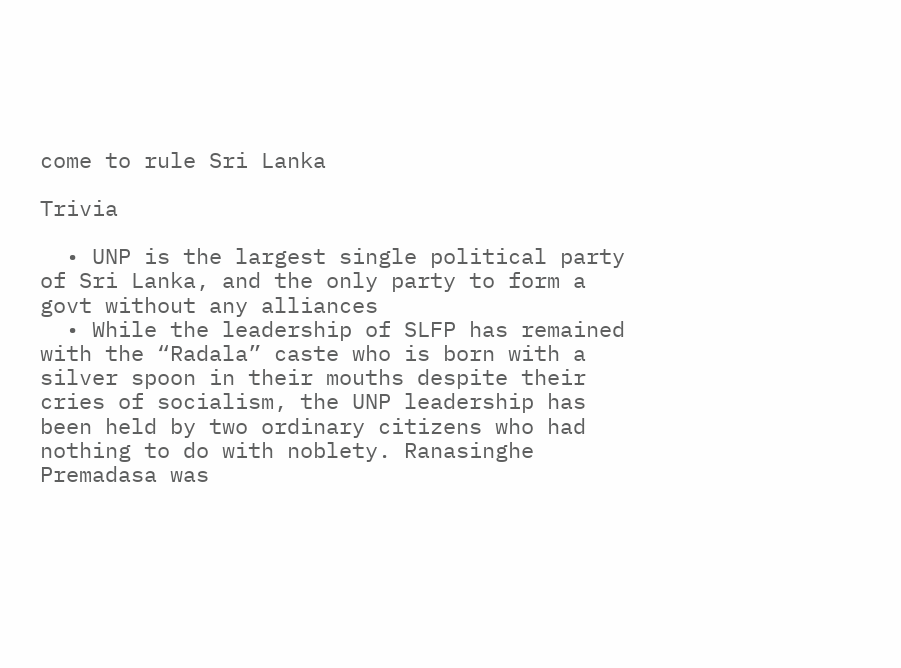come to rule Sri Lanka

Trivia

  • UNP is the largest single political party of Sri Lanka, and the only party to form a govt without any alliances
  • While the leadership of SLFP has remained with the “Radala” caste who is born with a silver spoon in their mouths despite their cries of socialism, the UNP leadership has been held by two ordinary citizens who had nothing to do with noblety. Ranasinghe Premadasa was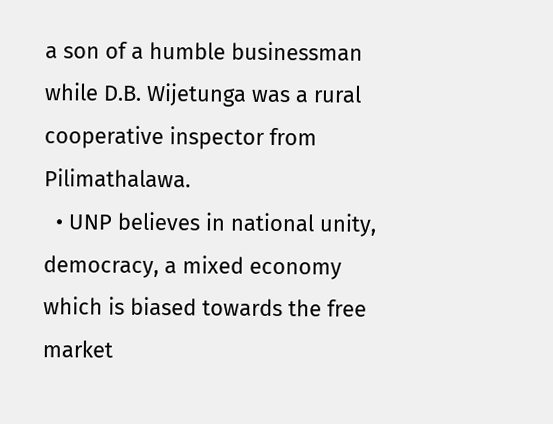a son of a humble businessman while D.B. Wijetunga was a rural cooperative inspector from Pilimathalawa.
  • UNP believes in national unity, democracy, a mixed economy which is biased towards the free market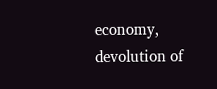economy, devolution of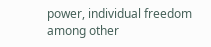power, individual freedom among other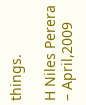things.

H Niles Perera – April,2009